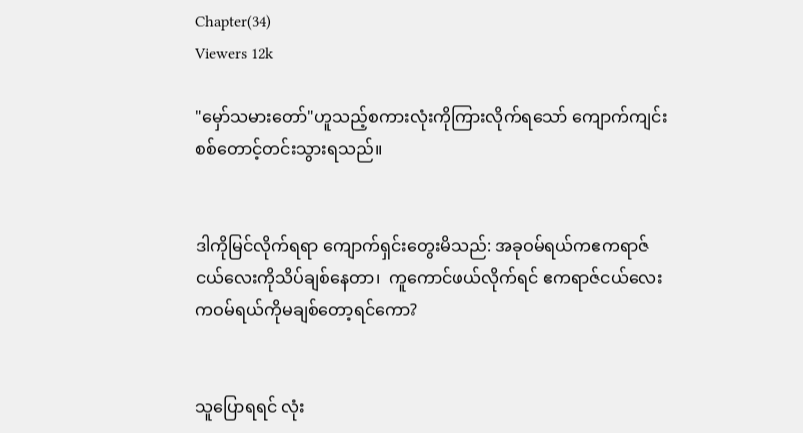Chapter(34)
Viewers 12k

"မှော်သမားတော်"ဟူသည့်စကားလုံးကိုကြားလိုက်ရသော် ကျောက်ကျင်းစစ်တောင့်တင်းသွားရသည်။


ဒါကိုမြင်လိုက်ရရာ ကျောက်ရှင်းတွေးမိသည်: အခုဝမ်ရယ်ကဧကရာဇ်ငယ်လေးကိုသိပ်ချစ်နေတာ၊  ကူကောင်ဖယ်လိုက်ရင် ဧကရာဇ်ငယ်လေးကဝမ်ရယ်ကိုမချစ်တော့ရင်ကော?


သူပြောရရင် လုံး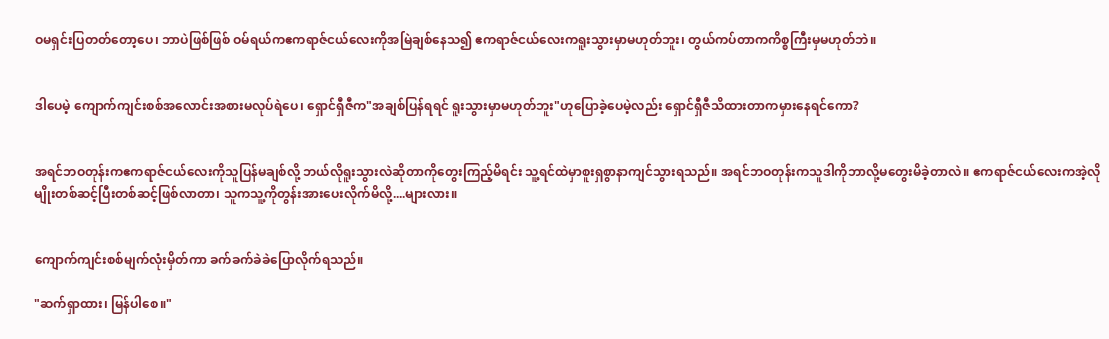ဝမရှင်းပြတတ်တော့ပေ၊ ဘာပဲဖြစ်ဖြစ် ဝမ်ရယ်ကဧကရာဇ်ငယ်လေးကိုအမြဲချစ်နေသ၍ ဧကရာဇ်ငယ်လေးကရူးသွားမှာမဟုတ်ဘူး၊ တွယ်ကပ်တာကကိစ္စကြီးမှမဟုတ်ဘဲ။


ဒါပေမဲ့ ကျောက်ကျင်းစစ်အလောင်းအစားမလုပ်ရဲပေ၊ ရှောင်ရှီဇီက"အချစ်ပြန်ရရင် ရူးသွားမှာမဟုတ်ဘူး"ဟုပြောခဲ့ပေမဲ့လည်း ရှောင်ရှီဇီသိထားတာကမှားနေရင်ကော?


အရင်ဘဝတုန်းကဧကရာဇ်ငယ်လေးကိုသူပြန်မချစ်လို့ ဘယ်လိုရူးသွားလဲဆိုတာကိုတွေးကြည့်မိရင်း သူ့ရင်ထဲမှာစူးရှစွာနာကျင်သွားရသည်။ အရင်ဘဝတုန်းကသူဒါကိုဘာလို့မတွေးမိခဲ့တာလဲ။ ဧကရာဇ်ငယ်လေးကအဲ့လိုမျိုးတစ်ဆင့်ပြီးတစ်ဆင့်ဖြစ်လာတာ၊ သူကသူ့ကိုတွန်းအားပေးလိုက်မိလို့....များလား။


ကျောက်ကျင်းစစ်မျက်လုံးမှိတ်ကာ ခက်ခက်ခဲခဲပြောလိုက်ရသည်။

"ဆက်ရှာထား၊ မြန်ပါစေ။"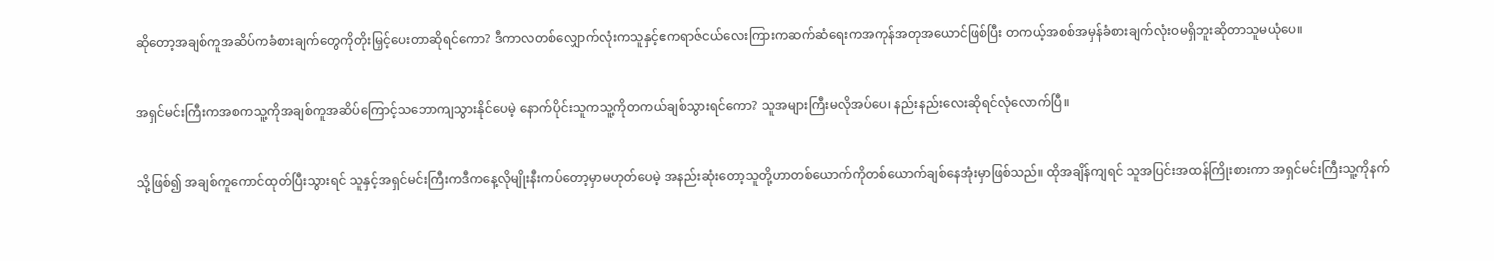ဆိုတော့အချစ်ကူအဆိပ်ကခံစားချက်တွေကိုတိုးမြှင့်ပေးတာဆိုရင်ကော? ဒီကာလတစ်လျှောက်လုံးကသူနှင့်ဧကရာဇ်ငယ်လေးကြားကဆက်ဆံရေးကအကုန်အတုအယောင်ဖြစ်ပြီး တကယ့်အစစ်အမှန်ခံစားချက်လုံးဝမရှိဘူးဆိုတာသူမယုံပေ။


အရှင်မင်းကြီးကအစကသူ့ကိုအချစ်ကူအဆိပ်ကြောင့်သဘောကျသွားနိုင်ပေမဲ့ နောက်ပိုင်းသူကသူ့ကိုတကယ်ချစ်သွားရင်ကော? သူအများကြီးမလိုအပ်ပေ၊ နည်းနည်းလေးဆိုရင်လုံလောက်ပြီ။


သို့ဖြစ်၍ အချစ်ကူကောင်ထုတ်ပြီးသွားရင် သူနှင့်အရှင်မင်းကြီးကဒီကနေ့လိုမျိုးနီးကပ်တော့မှာမဟုတ်ပေမဲ့ အနည်းဆုံးတော့သူတို့ဟာတစ်ယောက်ကိုတစ်ယောက်ချစ်နေအုံးမှာဖြစ်သည်။ ထိုအချိန်ကျရင် သူအပြင်းအထန်ကြိုးစားကာ အရှင်မင်းကြီးသူ့ကိုနက်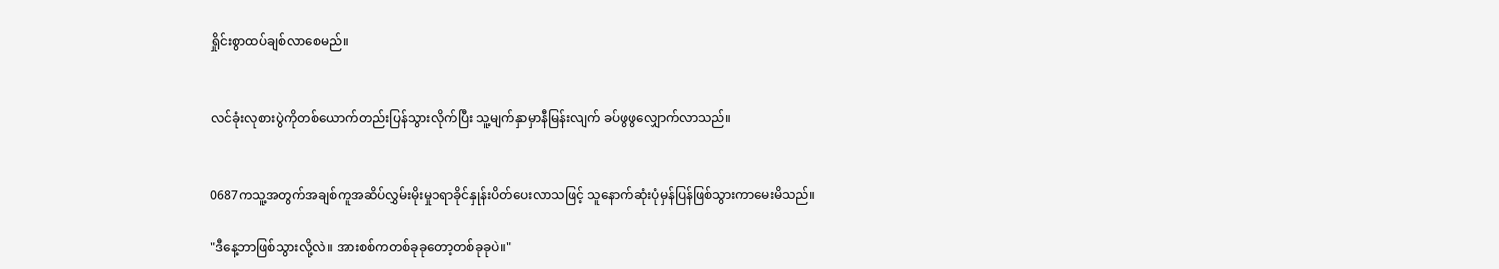ရှိုင်းစွာထပ်ချစ်လာစေမည်။


လင်ခုံးလုစားပွဲကိုတစ်ယောက်တည်းပြန်သွားလိုက်ပြီး သူ့မျက်နှာမှာနီမြန်းလျက် ခပ်ဖွဖွလျှောက်လာသည်။


0687ကသူ့အတွက်အချစ်ကူအဆိပ်လွှမ်းမိုးမှု၁ရာခိုင်နှုန်းပိတ်ပေးလာသဖြင့် သူနောက်ဆုံးပုံမှန်ပြန်ဖြစ်သွားကာမေးမိသည်။

"ဒီနေ့ဘာဖြစ်သွားလို့လဲ။ အားစစ်ကတစ်ခုခုတော့တစ်ခုခုပဲ။"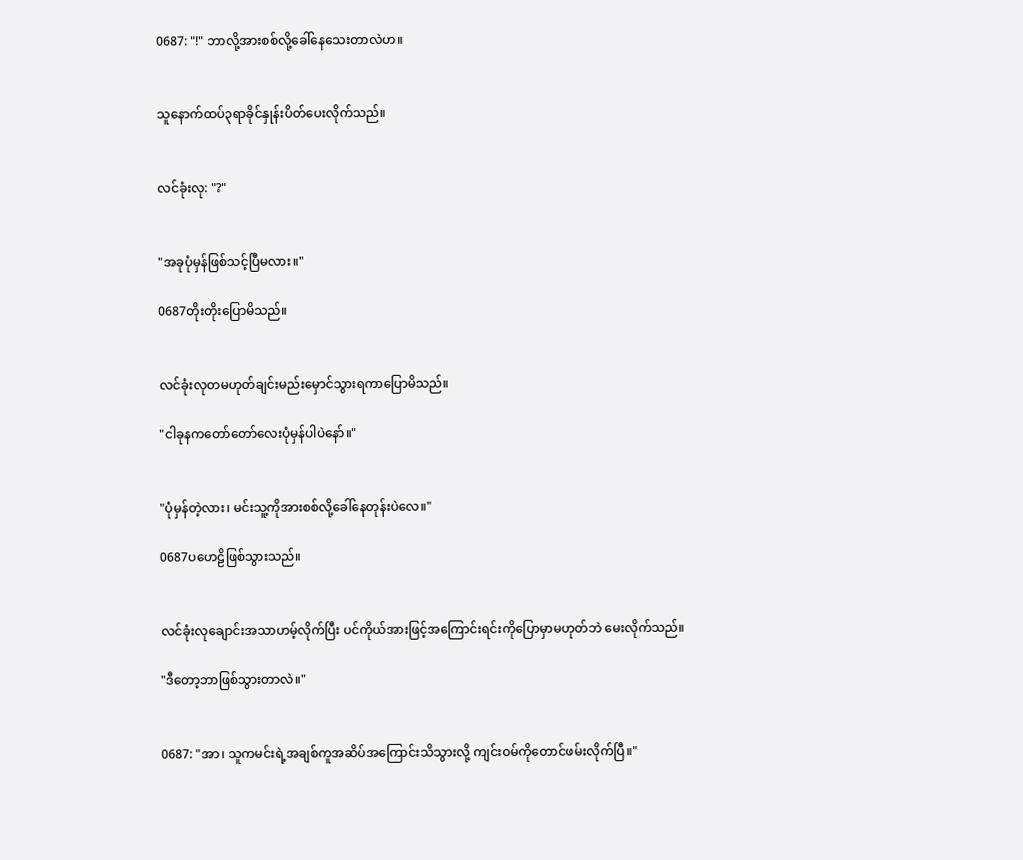0687: "!" ဘာလို့အားစစ်လို့ခေါ်နေသေးတာလဲဟ။


သူနောက်ထပ်၃ရာခိုင်နှုန်းပိတ်ပေးလိုက်သည်။


လင်ခုံးလု: "?"


"အခုပုံမှန်ဖြစ်သင့်ပြီမလား။"

0687တိုးတိုးပြောမိသည်။


လင်ခုံးလုတမဟုတ်ချင်းမည်းမှောင်သွားရကာပြောမိသည်။

"ငါခုနကတော်တော်လေးပုံမှန်ပါပဲနော်။"


"ပုံမှန်တဲ့လား၊ မင်းသူ့ကိုအားစစ်လို့ခေါ်နေတုန်းပဲလေ။"

0687ပဟေဠိဖြစ်သွားသည်။


လင်ခုံးလုချောင်းအသာဟမ့်လိုက်ပြီး ပင်ကိုယ်အားဖြင့်အကြောင်းရင်းကိုပြောမှာမဟုတ်ဘဲ မေးလိုက်သည်။

"ဒီတော့ဘာဖြစ်သွားတာလဲ။"


0687: "အာ၊ သူကမင်းရဲ့အချစ်ကူအဆိပ်အကြောင်းသိသွားလို့ ကျင်းဝမ်ကိုတောင်ဖမ်းလိုက်ပြီ။"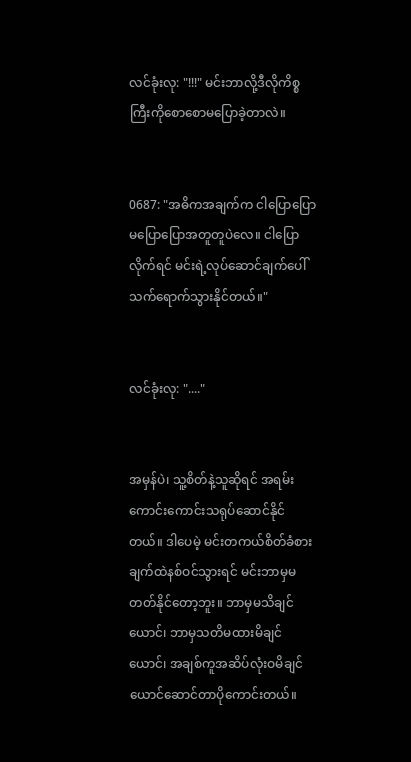လင်ခုံးလု: "!!!" မင်းဘာလို့ဒီလိုကိစ္စကြီးကိုစောစောမပြောခဲ့တာလဲ။


0687: "အဓိကအချက်က ငါပြောပြောမပြောပြောအတူတူပဲလေ။ ငါပြောလိုက်ရင် မင်းရဲ့လုပ်ဆောင်ချက်ပေါ်သက်ရောက်သွားနိုင်တယ်။"


လင်ခုံးလု: "...."


အမှန်ပဲ၊ သူ့စိတ်နဲ့သူဆိုရင် အရမ်းကောင်းကောင်းသရုပ်ဆောင်နိုင်တယ်။ ဒါပေမဲ့ မင်းတကယ်စိတ်ခံစားချက်ထဲနစ်ဝင်သွားရင် မင်းဘာမှမတတ်နိုင်တော့ဘူး။ ဘာမှမသိချင်ယောင်၊ ဘာမှသတိမထားမိချင်ယောင်၊ အချစ်ကူအဆိပ်လုံးဝမိချင်ယောင်ဆောင်တာပိုကောင်းတယ်။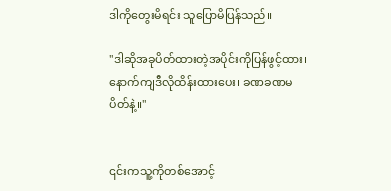ဒါကိုတွေးမိရင်း သူပြောမိပြန်သည်။

"ဒါဆိုအခုပိတ်ထားတဲ့အပိုင်းကိုပြန်ဖွင့်ထား၊ နောက်ကျဒီလိုထိန်းထားပေး၊ ခဏခဏမပိတ်နဲ့။"


၎င်းကသူ့ကိုတစ်အောင့်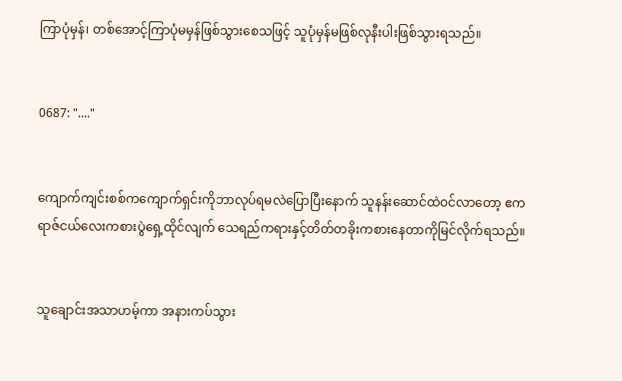ကြာပုံမှန်၊ တစ်အောင့်ကြာပုံမမှန်ဖြစ်သွားစေသဖြင့် သူပုံမှန်မဖြစ်လုနီးပါးဖြစ်သွားရသည်။


0687: "...."


ကျောက်ကျင်းစစ်ကကျောက်ရှင်းကိုဘာလုပ်ရမလဲပြောပြီးနောက် သူနန်းဆောင်ထဲဝင်လာတော့ ဧကရာဇ်ငယ်လေးကစားပွဲရှေ့ထိုင်လျက် သေရည်ကရားနှင့်တိတ်တခိုးကစားနေတာကိုမြင်လိုက်ရသည်။


သူချောင်းအသာဟမ့်ကာ အနားကပ်သွား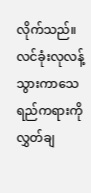လိုက်သည်။ လင်ခုံးလုလန့်သွားကာသေရည်ကရားကိုလွှတ်ချ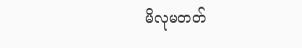မိလုမတတ်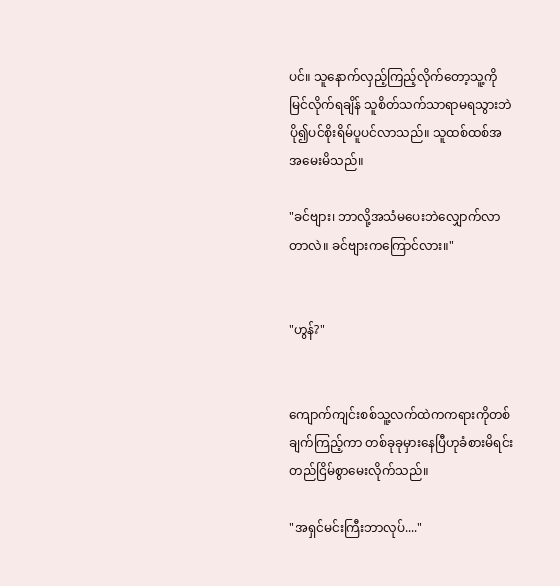ပင်။ သူနောက်လှည့်ကြည့်လိုက်တော့သူ့ကိုမြင်လိုက်ရချိန် သူစိတ်သက်သာရာမရသွားဘဲ ပို၍ပင်စိုးရိမ်ပူပင်လာသည်။ သူထစ်ထစ်အအမေးမိသည်။

"ခင်ဗျား၊ ဘာလို့အသံမပေးဘဲလျှောက်လာတာလဲ။ ခင်ဗျားကကြောင်လား။"


"ဟွန်?"


ကျောက်ကျင်းစစ်သူ့လက်ထဲကကရားကိုတစ်ချက်ကြည့်ကာ တစ်ခုခုမှားနေပြီဟုခံစားမိရင်း တည်ငြိမ်စွာမေးလိုက်သည်။

"အရှင်မင်းကြီးဘာလုပ်...."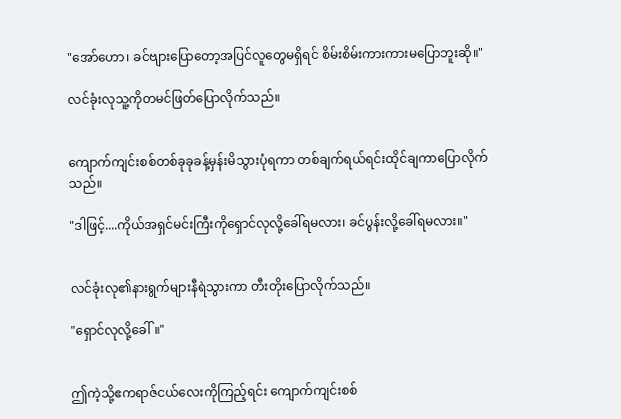"အော်ဟော၊ ခင်ဗျားပြောတော့အပြင်လူတွေမရှိရင် စိမ်းစိမ်းကားကားမပြောဘူးဆို။"

လင်ခုံးလုသူ့ကိုတမင်ဖြတ်ပြောလိုက်သည်။


ကျောက်ကျင်းစစ်တစ်ခုခုခန့်မှန်းမိသွားပုံရကာ တစ်ချက်ရယ်ရင်းထိုင်ချကာပြောလိုက်သည်။

"ဒါဖြင့်....ကိုယ်အရှင်မင်းကြီးကိုရှောင်လုလို့ခေါ်ရမလား၊ ခင်ပွန်းလို့ခေါ်ရမလား။"


လင်ခုံးလု၏နားရွက်များနီရဲသွားကာ တီးတိုးပြောလိုက်သည်။

"ရှောင်လုလို့ခေါ်။"


ဤကဲ့သို့ဧကရာဇ်ငယ်လေးကိုကြည့်ရင်း ကျောက်ကျင်းစစ်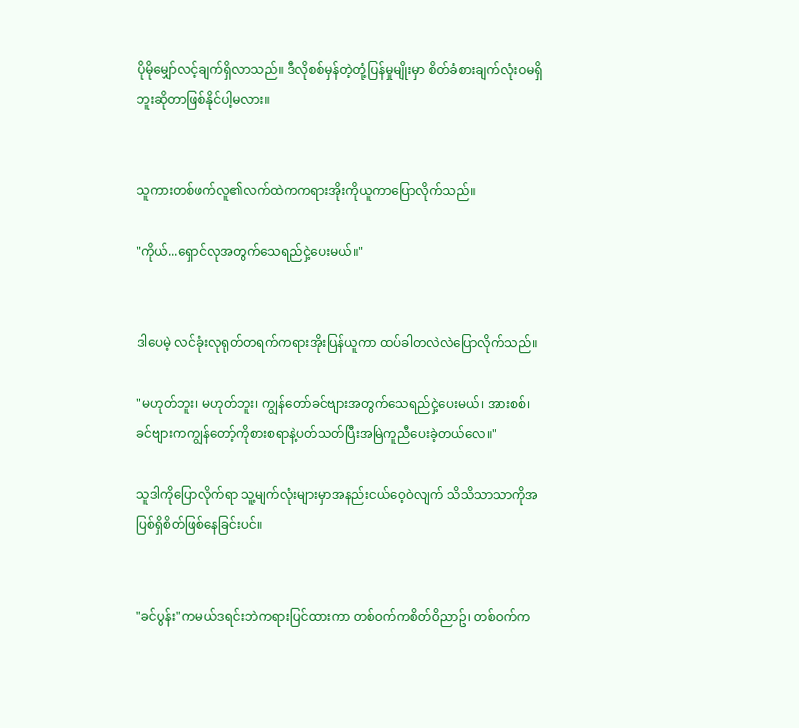ပိုမိုမျှော်လင့်ချက်ရှိလာသည်။ ဒီလိုစစ်မှန်တဲ့တုံ့ပြန်မှုမျိုးမှာ စိတ်ခံစားချက်လုံးဝမရှိဘူးဆိုတာဖြစ်နိုင်ပါ့မလား။


သူကားတစ်ဖက်လူ၏လက်ထဲကကရားအိုးကိုယူကာပြောလိုက်သည်။

"ကိုယ်...ရှောင်လုအတွက်သေရည်ငှဲ့ပေးမယ်။"


ဒါပေမဲ့ လင်ခုံးလုရုတ်တရက်ကရားအိုးပြန်ယူကာ ထပ်ခါတလဲလဲပြောလိုက်သည်။

"မဟုတ်ဘူး၊ မဟုတ်ဘူး၊ ကျွန်တော်ခင်ဗျားအတွက်သေရည်ငှဲ့ပေးမယ်၊ အားစစ်၊ ခင်ဗျားကကျွန်တော့်ကိုစားစရာနဲ့ပတ်သတ်ပြီးအမြဲကူညီပေးခဲ့တယ်လေ။"

သူဒါကိုပြောလိုက်ရာ သူ့မျက်လုံးများမှာအနည်းငယ်ဝေ့ဝဲလျက် သိသိသာသာကိုအပြစ်ရှိစိတ်ဖြစ်နေခြင်းပင်။


"ခင်ပွန်း"ကမယ်ဒရင်းဘဲကရားပြင်ထားကာ တစ်ဝက်ကစိတ်ဝိညာဥ်၊ တစ်ဝက်က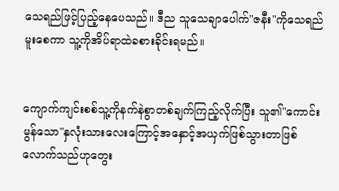သေရည်ဖြင့်ပြည့်နေပေသည်။ ဒီည သူသေချာပေါက်"ဇနီး"ကိုသေရည်မူးစေကာ သူ့ကိုအိပ်ရာထဲခစားခိုင်းရမည်။


ကျောက်ကျင်းစစ်သူ့ကိုနက်နဲစွာတစ်ချက်ကြည့်လိုက်ပြီး သူ၏"ကောင်းမွန်သော"နှလုံးသားလေးကြောင့်အနှောင့်အယှက်ဖြစ်သွားတာဖြစ်လောက်သည်ဟုတွေး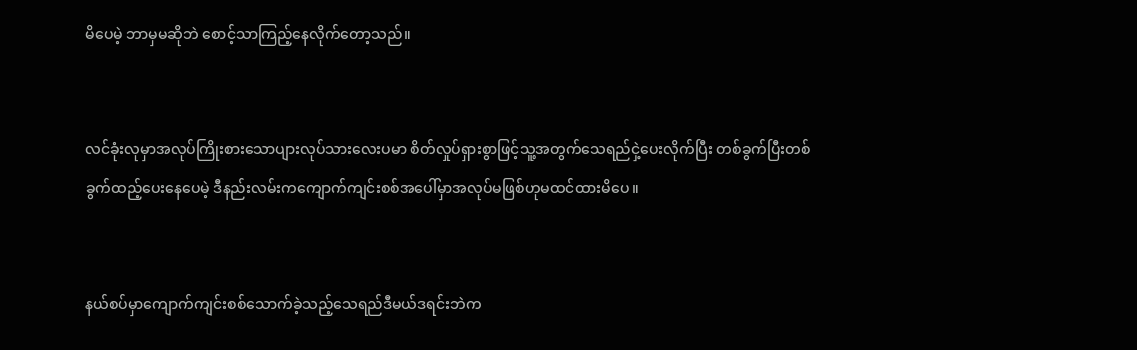မိပေမဲ့ ဘာမှမဆိုဘဲ စောင့်သာကြည့်နေလိုက်တော့သည်။


လင်ခုံးလုမှာအလုပ်ကြိုးစားသောပျားလုပ်သားလေးပမာ စိတ်လှုပ်ရှားစွာဖြင့်သူ့အတွက်သေရည်ငှဲ့ပေးလိုက်ပြီး တစ်ခွက်ပြီးတစ်ခွက်ထည့်ပေးနေပေမဲ့ ဒီနည်းလမ်းကကျောက်ကျင်းစစ်အပေါ်မှာအလုပ်မဖြစ်ဟုမထင်ထားမိပေ။


နယ်စပ်မှာကျောက်ကျင်းစစ်သောက်ခဲ့သည့်သေရည်ဒီမယ်ဒရင်းဘဲက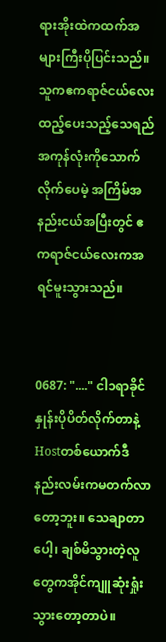ရားအိုးထဲကထက်အများကြီးပိုပြင်းသည်။ သူကဧကရာဇ်ငယ်လေးထည့်ပေးသည့်သေရည်အကုန်လုံးကိုသောက်လိုက်ပေမဲ့ အကြိမ်အနည်းငယ်အပြီးတွင် ဧကရာဇ်ငယ်လေးကအရင်မူးသွားသည်။


0687: "...." ငါ၁ရာခိုင်နှုန်းပိုပိတ်လိုက်တာနဲ့ Hostတစ်ယောက်ဒီနည်းလမ်းကမတက်လာတော့ဘူး။ သေချာတာပေါ့၊ ချစ်မိသွားတဲ့လူတွေကအိုင်ကျူဆုံးရှုံးသွားတော့တာပဲ။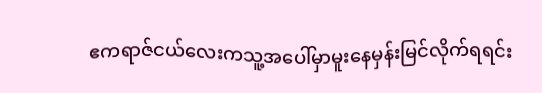ဧကရာဇ်ငယ်လေးကသူ့အပေါ်မှာမူးနေမှန်းမြင်လိုက်ရရင်း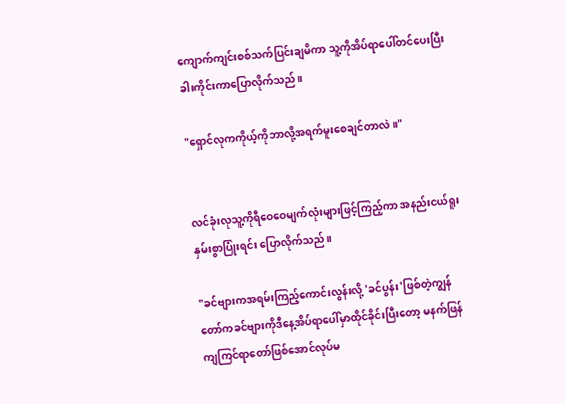ကျောက်ကျင်းစစ်သက်ပြင်းချမိကာ သူ့ကိုအိပ်ရာပေါ်တင်ပေးပြီး ခါးကိုင်းကာပြောလိုက်သည်။

"ရှောင်လုကကိုယ့်ကိုဘာလို့အရက်မူးစေချင်တာလဲ။"


လင်ခုံးလုသူ့ကိုရီဝေဝေမျက်လုံးများဖြင့်ကြည့်ကာ အနည်းငယ်ရူးနှမ်းစွာပြုံးရင်း ပြောလိုက်သည်။

"ခင်ဗျားကအရမ်းကြည့်ကောင်းလွန်းလို့ 'ခင်ပွန်း'ဖြစ်တဲ့ကျွန်တော်ကခင်ဗျားကိုဒီနေ့အိပ်ရာပေါ်မှာထိုင်ခိုင်းပြီးတော့ မနက်ဖြန်ကျကြင်ရာတော်ဖြစ်အောင်လုပ်မ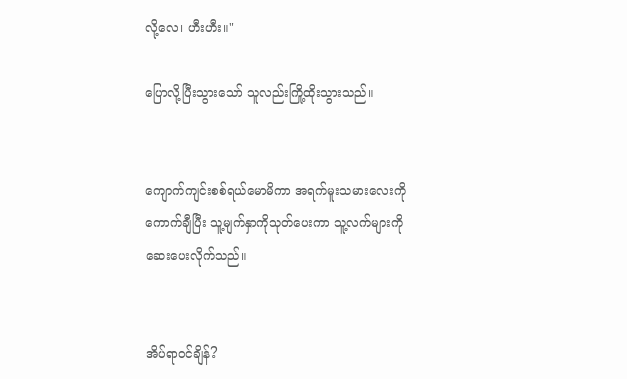လို့လေ၊ ဟီးဟီး။"

ပြောလို့ပြီးသွားသော် သူလည်းကြို့ထိုးသွားသည်။


ကျောက်ကျင်းစစ်ရယ်မောမိကာ အရက်မူးသမားလေးကိုကောက်ချီပြီး သူ့မျက်နှာကိုသုတ်ပေးကာ သူ့လက်များကိုဆေးပေးလိုက်သည်။


အိပ်ရာဝင်ချိန်?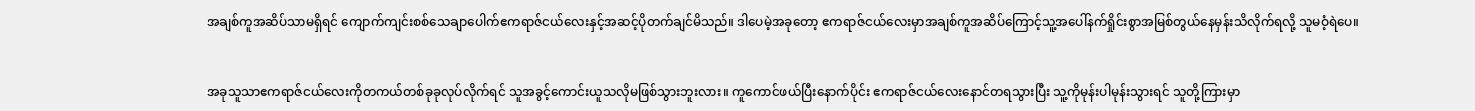အချစ်ကူအဆိပ်သာမရှိရင် ကျောက်ကျင်းစစ်သေချာပေါက်ဧကရာဇ်ငယ်လေးနှင့်အဆင့်ပိုတက်ချင်မိသည်။ ဒါပေမဲ့အခုတော့ ဧကရာဇ်ငယ်လေးမှာအချစ်ကူအဆိပ်ကြောင့်သူ့အပေါ်နက်ရှိုင်းစွာအမြစ်တွယ်နေမှန်းသိလိုက်ရလို့ သူမဝံ့ရဲပေ။


အခုသူသာဧကရာဇ်ငယ်လေးကိုတကယ်တစ်ခုခုလုပ်လိုက်ရင် သူအခွင့်ကောင်းယူသလိုမဖြစ်သွားဘူးလား။ ကူကောင်ဖယ်ပြီးနောက်ပိုင်း ဧကရာဇ်ငယ်လေးနောင်တရသွားပြီး သူ့ကိုမုန်းပါမုန်းသွားရင် သူတို့ကြားမှာ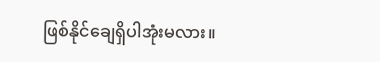ဖြစ်နိုင်ချေရှိပါအုံးမလား။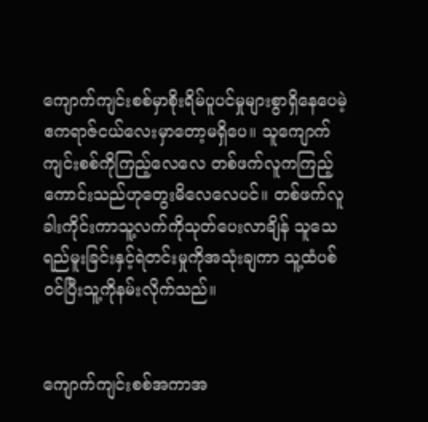ကျောက်ကျင်းစစ်မှာစိုးရိမ်ပူပင်မှုများစွာရှိနေပေမဲ့ ဧကရာဇ်ငယ်လေးမှာတော့မရှိပေ။ သူကျောက်ကျင်းစစ်ကိုကြည့်လေလေ တစ်ဖက်လူကကြည့်ကောင်းသည်ဟုတွေးမိလေလေပင်။ တစ်ဖက်လူခါးကိုင်းကာသူ့လက်ကိုသုတ်ပေးလာချိန် သူသေရည်မူးခြင်းနှင့်ရဲတင်းမှုကိုအသုံးချကာ သူ့ထံပစ်ဝင်ပြီးသူ့ကိုနမ်းလိုက်သည်။


ကျောက်ကျင်းစစ်အကာအ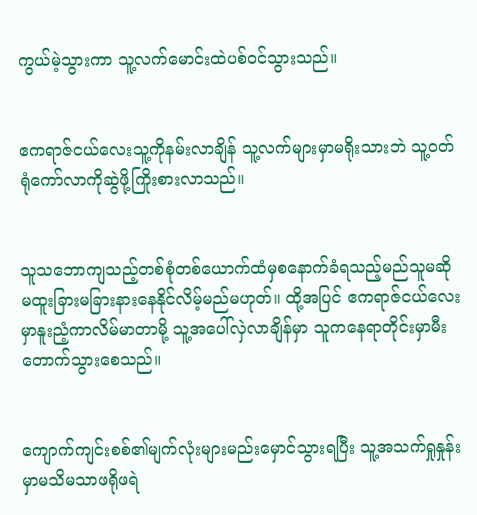ကွယ်မဲ့သွားကာ သူ့လက်မောင်းထဲပစ်ဝင်သွားသည်။


ဧကရာဇ်ငယ်လေးသူ့ကိုနမ်းလာချိန် သူ့လက်များမှာမရိုးသားဘဲ သူ့ဝတ်ရုံကော်လာကိုဆွဲဖို့ကြိုးစားလာသည်။


သူသဘောကျသည့်တစ်စုံတစ်ယောက်ထံမှစနောက်ခံရသည့်မည်သူမဆို မထူးခြားမခြားနားနေနိုင်လိမ့်မည်မဟုတ်။ ထို့အပြင် ဧကရာဇ်ငယ်လေးမှာနူးညံ့ကာလိမ်မာတာမို့ သူ့အပေါ်လှဲလာချိန်မှာ သူကနေရာတိုင်းမှာမီးတောက်သွားစေသည်။


ကျောက်ကျင်းစစ်၏မျက်လုံးများမည်းမှောင်သွားရပြီး သူ့အသက်ရှုနှုန်းမှာမသိမသာဖရိုဖရဲ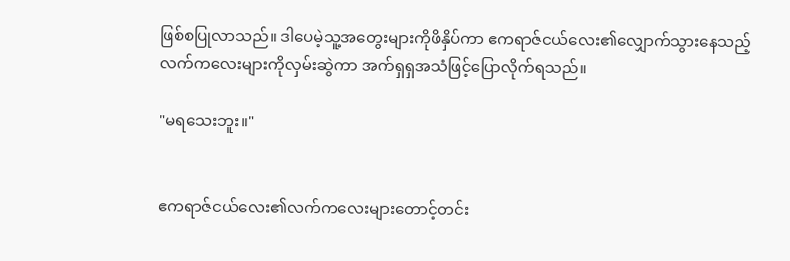ဖြစ်စပြုလာသည်။ ဒါပေမဲ့သူ့အတွေးများကိုဖိနှိပ်ကာ ဧကရာဇ်ငယ်လေး၏လျှောက်သွားနေသည့်လက်ကလေးများကိုလှမ်းဆွဲကာ အက်ရှရှအသံဖြင့်ပြောလိုက်ရသည်။

"မရသေးဘူး။"


ဧကရာဇ်ငယ်လေး၏လက်ကလေးများတောင့်တင်း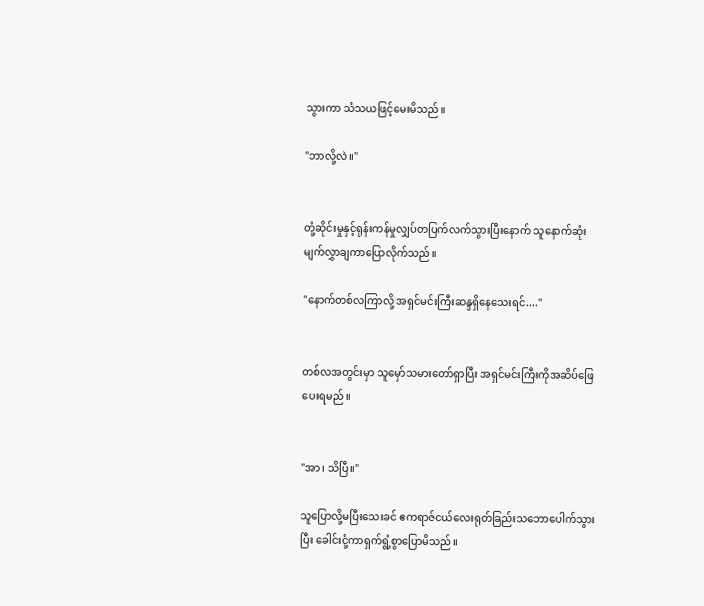သွားကာ သံသယဖြင့်မေးမိသည်။

"ဘာလို့လဲ။"


တုံ့ဆိုင်းမှုနှင့်ရုန်းကန်မှုလျှပ်တပြက်လက်သွားပြီးနောက် သူနောက်ဆုံးမျက်လွှာချကာပြောလိုက်သည်။

"နောက်တစ်လကြာလို့ အရှင်မင်းကြီးဆန္ဒရှိနေသေးရင်...."


တစ်လအတွင်းမှာ သူမှော်သမားတော်ရှာပြီး အရှင်မင်းကြီးကိုအဆိပ်ဖြေပေးရမည်။


"အာ၊ သိပြီ။"

သူပြောလို့မပြီးသေးခင် ဧကရာဇ်ငယ်လေးရုတ်ခြည်းသဘောပေါက်သွားပြီး ခေါင်းငုံ့ကာရှက်ရွံ့စွာပြောမိသည်။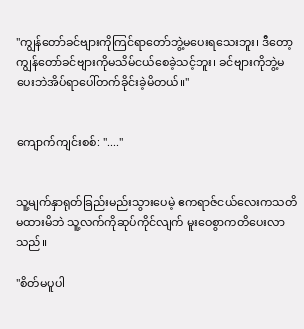"ကျွန်တော်ခင်ဗျားကိုကြင်ရာတော်ဘွဲ့မပေးရသေးဘူး၊ ဒီတော့ကျွန်တော်ခင်ဗျားကိုမသိမ်ငယ်စေခဲ့သင့်ဘူး၊ ခင်ဗျားကိုဘွဲ့မပေးဘဲအိပ်ရာပေါ်တက်ခိုင်းခဲ့မိတယ်။"


ကျောက်ကျင်းစစ်: "...."


သူ့မျက်နှာရုတ်ခြည်းမည်းသွားပေမဲ့ ဧကရာဇ်ငယ်လေးကသတိမထားမိဘဲ သူ့လက်ကိုဆုပ်ကိုင်လျက် မူးဝေစွာကတိပေးလာသည်။

"စိတ်မပူပါ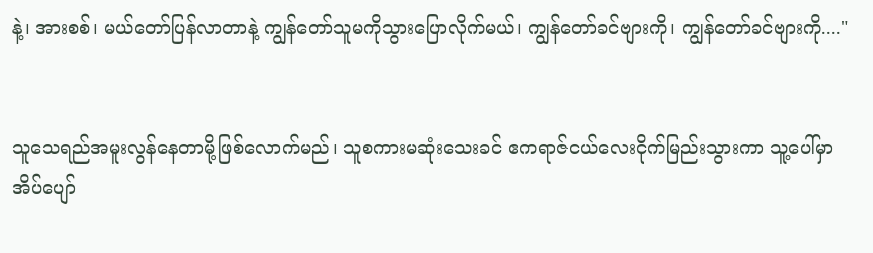နဲ့၊ အားစစ်၊ မယ်တော်ပြန်လာတာနဲ့ ကျွန်တော်သူမကိုသွားပြောလိုက်မယ်၊ ကျွန်တော်ခင်ဗျားကို၊ ကျွန်တော်ခင်ဗျားကို...."


သူသေရည်အမူးလွန်နေတာမို့ဖြစ်လောက်မည်၊ သူစကားမဆုံးသေးခင် ဧကရာဇ်ငယ်လေးငိုက်မြည်းသွားကာ သူ့ပေါ်မှာအိပ်ပျော်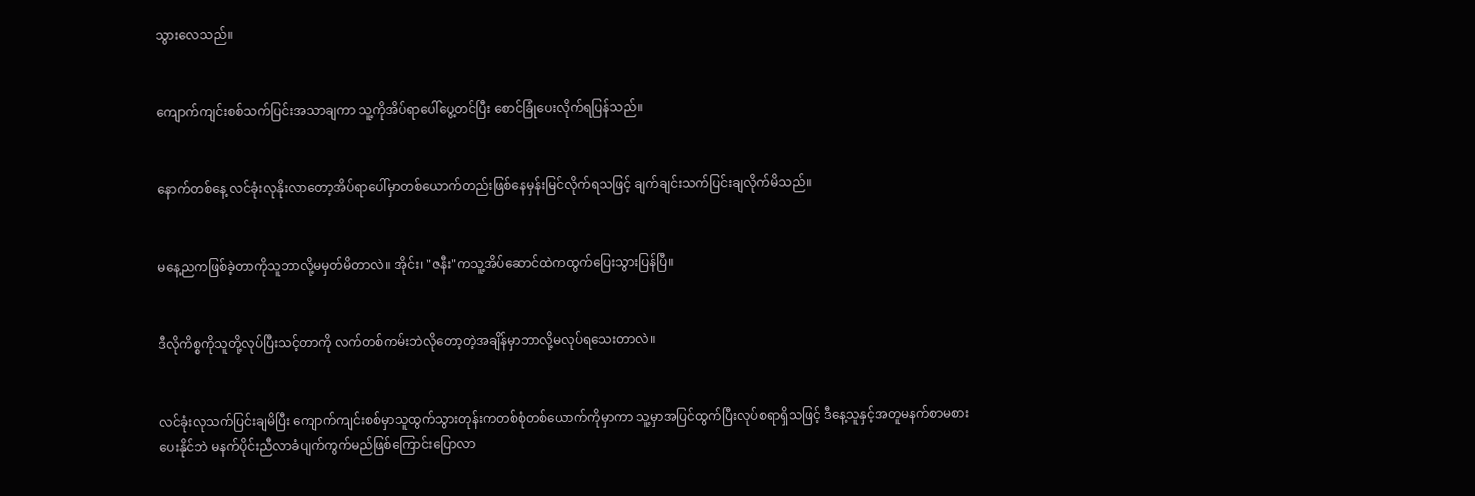သွားလေသည်။


ကျောက်ကျင်းစစ်သက်ပြင်းအသာချကာ သူ့ကိုအိပ်ရာပေါ်ပွေ့တင်ပြီး စောင်ခြုံပေးလိုက်ရပြန်သည်။


နောက်တစ်နေ့ လင်ခုံးလုနိုးလာတော့အိပ်ရာပေါ်မှာတစ်ယောက်တည်းဖြစ်နေမှန်းမြင်လိုက်ရသဖြင့် ချက်ချင်းသက်ပြင်းချလိုက်မိသည်။


မနေ့ညကဖြစ်ခဲ့တာကိုသူဘာလို့မမှတ်မိတာလဲ။ အိုင်း၊ "ဇနီး"ကသူ့အိပ်ဆောင်ထဲကထွက်ပြေးသွားပြန်ပြီ။


ဒီလိုကိစ္စကိုသူတို့လုပ်ပြီးသင့်တာကို လက်တစ်ကမ်းဘဲလိုတော့တဲ့အချိန်မှာဘာလို့မလုပ်ရသေးတာလဲ။


လင်ခုံးလုသက်ပြင်းချမိပြီး ကျောက်ကျင်းစစ်မှာသူထွက်သွားတုန်းကတစ်စုံတစ်ယောက်ကိုမှာကာ သူ့မှာအပြင်ထွက်ပြီးလုပ်စရာရှိသဖြင့် ဒီနေ့သူနှင့်အတူမနက်စာမစားပေးနိုင်ဘဲ မနက်ပိုင်းညီလာခံပျက်ကွက်မည်ဖြစ်ကြောင်းပြောလာ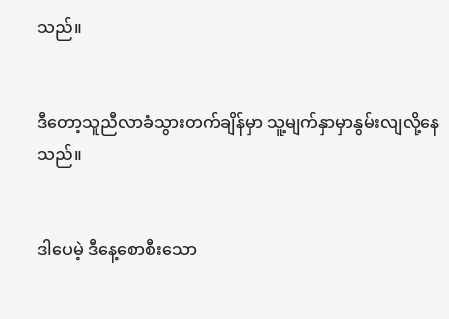သည်။


ဒီတော့သူညီလာခံသွားတက်ချိန်မှာ သူ့မျက်နှာမှာနွမ်းလျလို့နေသည်။


ဒါပေမဲ့ ဒီနေ့စောစီးသော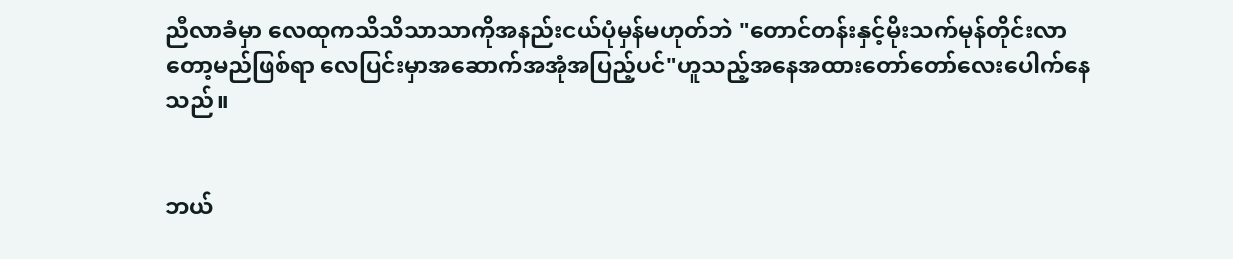ညီလာခံမှာ လေထုကသိသိသာသာကိုအနည်းငယ်ပုံမှန်မဟုတ်ဘဲ "တောင်တန်းနှင့်မိုးသက်မုန်တိုင်းလာတော့မည်ဖြစ်ရာ လေပြင်းမှာအဆောက်အအုံအပြည့်ပင်"ဟူသည့်အနေအထားတော်တော်လေးပေါက်နေသည်။


ဘယ်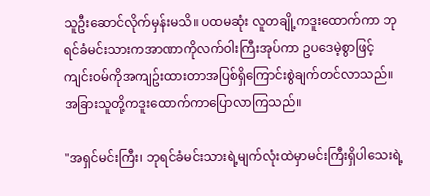သူဦးဆောင်လိုက်မှန်းမသိ။ ပထမဆုံး လူတချို့ကဒူးထောက်ကာ ဘုရင်ခံမင်းသားကအာဏာကိုလက်ဝါးကြီးအုပ်ကာ ဥပဒေမဲ့စွာဖြင့် ကျင်းဝမ်ကိုအကျဥ်းထားတာအပြစ်ရှိကြောင်းစွဲချက်တင်လာသည်။ အခြားသူတို့ကဒူးထောက်ကာပြောလာကြသည်။

"အရှင်မင်းကြီး၊ ဘုရင်ခံမင်းသားရဲ့မျက်လုံးထဲမှာမင်းကြီးရှိပါသေးရဲ့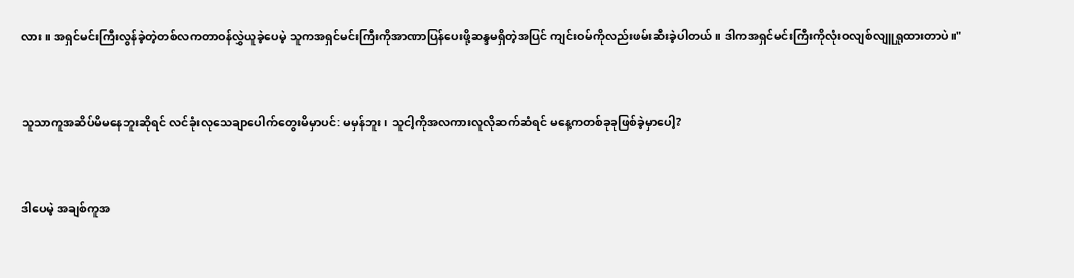လား။ အရှင်မင်းကြီးလွန်ခဲ့တဲ့တစ်လကတာဝန်လွှဲယူခဲ့ပေမဲ့ သူကအရှင်မင်းကြီးကိုအာဏာပြန်ပေးဖို့ဆန္ဒမရှိတဲ့အပြင် ကျင်းဝမ်ကိုလည်းဖမ်းဆီးခဲ့ပါတယ်။ ဒါကအရှင်မင်းကြီးကိုလုံးဝလျစ်လျူရှုထားတာပဲ။"


သူသာကူအဆိပ်မိမနေဘူးဆိုရင် လင်ခုံးလုသေချာပေါက်တွေးမိမှာပင်: မမှန်ဘူး၊ သူငါ့ကိုအလကားလူလိုဆက်ဆံရင် မနေ့ကတစ်ခုခုဖြစ်ခဲ့မှာပေါ့?


ဒါပေမဲ့ အချစ်ကူအ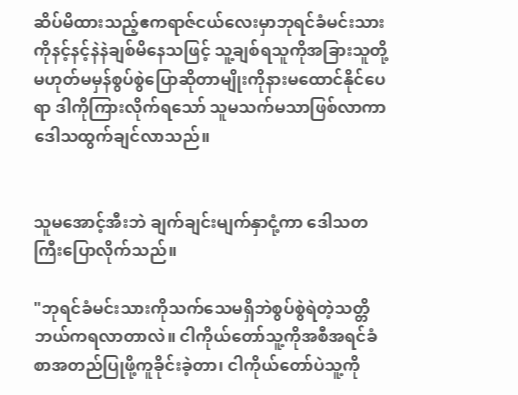ဆိပ်မိထားသည့်ဧကရာဇ်ငယ်လေးမှာဘုရင်ခံမင်းသားကိုနင့်နင့်နဲနဲချစ်မိနေသဖြင့် သူ့ချစ်ရသူကိုအခြားသူတို့မဟုတ်မမှန်စွပ်စွဲပြောဆိုတာမျိုးကိုနားမထောင်နိုင်ပေရာ ဒါကိုကြားလိုက်ရသော် သူမသက်မသာဖြစ်လာကာ ဒေါသထွက်ချင်လာသည်။


သူမအောင့်အီးဘဲ ချက်ချင်းမျက်နှာငုံ့ကာ ဒေါသတကြီးပြောလိုက်သည်။

"ဘုရင်ခံမင်းသားကိုသက်သေမရှိဘဲစွပ်စွဲရဲတဲ့သတ္တိဘယ်ကရလာတာလဲ။ ငါကိုယ်တော်သူ့ကိုအစီအရင်ခံစာအတည်ပြုဖို့ကူခိုင်းခဲ့တာ၊ ငါကိုယ်တော်ပဲသူ့ကို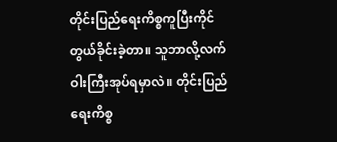တိုင်းပြည်ရေးကိစ္စကူပြီးကိုင်တွယ်ခိုင်းခဲ့တာ။ သူဘာလို့လက်ဝါးကြီးအုပ်ရမှာလဲ။ တိုင်းပြည်ရေးကိစ္စ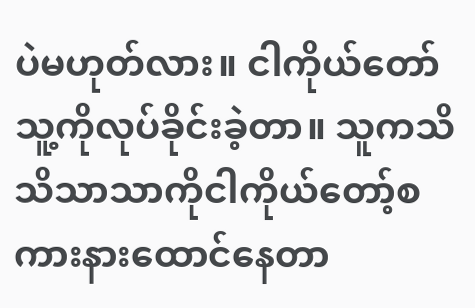ပဲမဟုတ်လား။ ငါကိုယ်တော်သူ့ကိုလုပ်ခိုင်းခဲ့တာ။ သူကသိသိသာသာကိုငါကိုယ်တော့်စကားနားထောင်နေတာ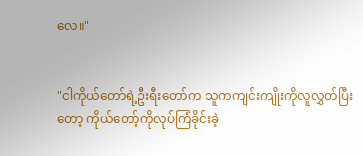လေ။"


"ငါကိုယ်တော်ရဲ့ဦးရီးတော်က သူကကျင်းကျိုးကိုလူလွှတ်ပြီးတော့ ကိုယ်တော့်ကိုလုပ်ကြံခိုင်းခဲ့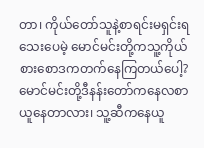တာ၊ ကိုယ်တော်သူနဲ့စာရင်းမရှင်းရသေးပေမဲ့ မောင်မင်းတို့ကသူ့ကိုယ်စားစောဒကတက်နေကြတယ်ပေါ့? မောင်မင်းတို့ဒီနန်းတော်ကနေလစာယူနေတာလား၊ သူ့ဆီကနေယူ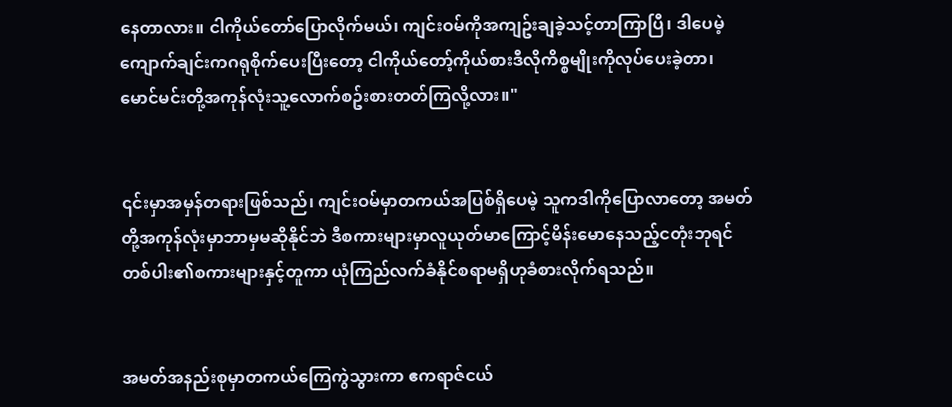နေတာလား။ ငါကိုယ်တော်ပြောလိုက်မယ်၊ ကျင်းဝမ်ကိုအကျဥ်းချခဲ့သင့်တာကြာပြီ၊ ဒါပေမဲ့ ကျောက်ချင်းကဂရုစိုက်ပေးပြီးတော့ ငါကိုယ်တော့်ကိုယ်စားဒီလိုကိစ္စမျိုးကိုလုပ်ပေးခဲ့တာ၊ မောင်မင်းတို့အကုန်လုံးသူ့လောက်စဥ်းစားတတ်ကြလို့လား။"


၎င်းမှာအမှန်တရားဖြစ်သည်၊ ကျင်းဝမ်မှာတကယ်အပြစ်ရှိပေမဲ့ သူကဒါကိုပြောလာတော့ အမတ်တို့အကုန်လုံးမှာဘာမှမဆိုနိုင်ဘဲ ဒီစကားများမှာလူယုတ်မာကြောင့်မိန်းမောနေသည့်ငတုံးဘုရင်တစ်ပါး၏စကားများနှင့်တူကာ ယုံကြည်လက်ခံနိုင်စရာမရှိဟုခံစားလိုက်ရသည်။


အမတ်အနည်းစုမှာတကယ်ကြေကွဲသွားကာ ဧကရာဇ်ငယ်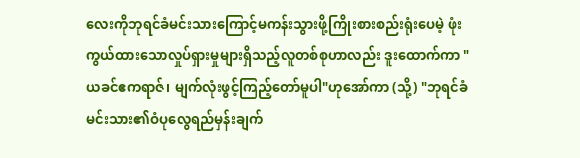လေးကိုဘုရင်ခံမင်းသားကြောင့်မကန်းသွားဖို့ကြိုးစားစည်းရုံးပေမဲ့ ဖုံးကွယ်ထားသောလှုပ်ရှားမှုများရှိသည့်လူတစ်စုဟာလည်း ဒူးထောက်ကာ "ယခင်ဧကရာဇ်၊ မျက်လုံးဖွင့်ကြည့်တော်မူပါ"ဟုအော်ကာ (သို့) "ဘုရင်ခံမင်းသား၏ဝံပုလွေရည်မှန်းချက်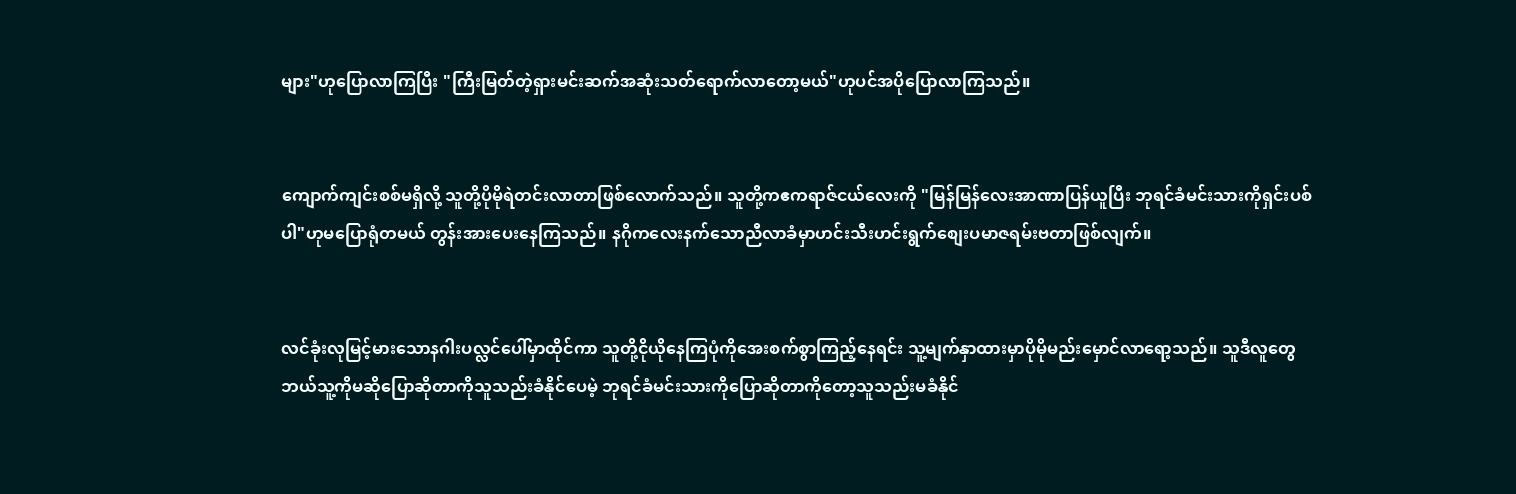များ"ဟုပြောလာကြပြီး "ကြီးမြတ်တဲ့ရှားမင်းဆက်အဆုံးသတ်ရောက်လာတော့မယ်"ဟုပင်အပိုပြောလာကြသည်။


ကျောက်ကျင်းစစ်မရှိလို့ သူတို့ပိုမိုရဲတင်းလာတာဖြစ်လောက်သည်။ သူတို့ကဧကရာဇ်ငယ်လေးကို "မြန်မြန်လေးအာဏာပြန်ယူပြီး ဘုရင်ခံမင်းသားကိုရှင်းပစ်ပါ"ဟုမပြောရုံတမယ် တွန်းအားပေးနေကြသည်။ နဂိုကလေးနက်သောညီလာခံမှာဟင်းသီးဟင်းရွက်စျေးပမာဇရမ်းဗတာဖြစ်လျက်။


လင်ခုံးလုမြင့်မားသောနဂါးပလ္လင်ပေါ်မှာထိုင်ကာ သူတို့ငိုယိုနေကြပုံကိုအေးစက်စွာကြည့်နေရင်း သူ့မျက်နှာထားမှာပိုမိုမည်းမှောင်လာရော့သည်။ သူဒီလူတွေဘယ်သူ့ကိုမဆိုပြောဆိုတာကိုသူသည်းခံနိုင်ပေမဲ့ ဘုရင်ခံမင်းသားကိုပြောဆိုတာကိုတော့သူသည်းမခံနိုင်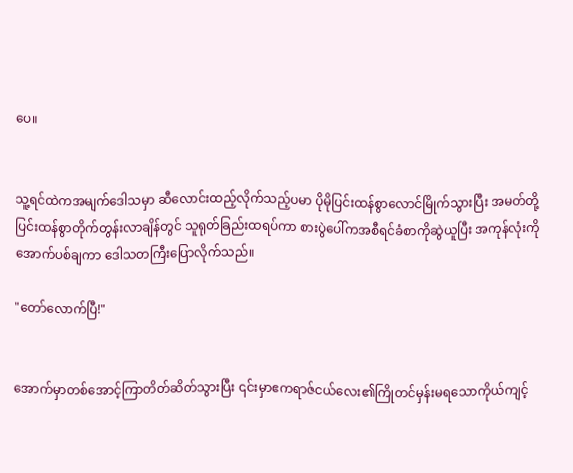ပေ။


သူ့ရင်ထဲကအမျက်ဒေါသမှာ ဆီလောင်းထည့်လိုက်သည့်ပမာ ပိုမိုပြင်းထန်စွာလောင်မြိုက်သွားပြီး အမတ်တို့ပြင်းထန်စွာတိုက်တွန်းလာချိန်တွင် သူရုတ်ခြည်းထရပ်ကာ စားပွဲပေါ်ကအစီရင်ခံစာကိုဆွဲယူပြီး အကုန်လုံးကိုအောက်ပစ်ချကာ ဒေါသတကြီးပြောလိုက်သည်။

"တော်လောက်ပြီ!"


အောက်မှာတစ်အောင့်ကြာတိတ်ဆိတ်သွားပြီး ၎င်းမှာဧကရာဇ်ငယ်လေး၏ကြိုတင်မှန်းမရသောကိုယ်ကျင့်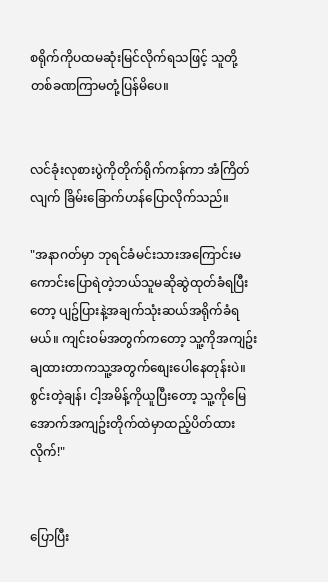စရိုက်ကိုပထမဆုံးမြင်လိုက်ရသဖြင့် သူတို့တစ်ခဏကြာမတုံ့ပြန်မိပေ။


လင်ခုံးလုစားပွဲကိုတိုက်ရိုက်ကန်ကာ အံကြိတ်လျက် ခြိမ်းခြောက်ဟန်ပြောလိုက်သည်။

"အနာဂတ်မှာ ဘုရင်ခံမင်းသားအကြောင်းမကောင်းပြောရဲတဲ့ဘယ်သူမဆိုဆွဲထုတ်ခံရပြီးတော့ ပျဥ်ပြားနဲ့အချက်သုံးဆယ်အရိုက်ခံရမယ်။ ကျင်းဝမ်အတွက်ကတော့ သူ့ကိုအကျဥ်းချထားတာကသူ့အတွက်စျေးပေါနေတုန်းပဲ။ စွင်းတဲ့ချန်၊ ငါ့အမိန့်ကိုယူပြီးတော့ သူ့ကိုမြေအောက်အကျဥ်းတိုက်ထဲမှာထည့်ပိတ်ထားလိုက်!"


ပြောပြီး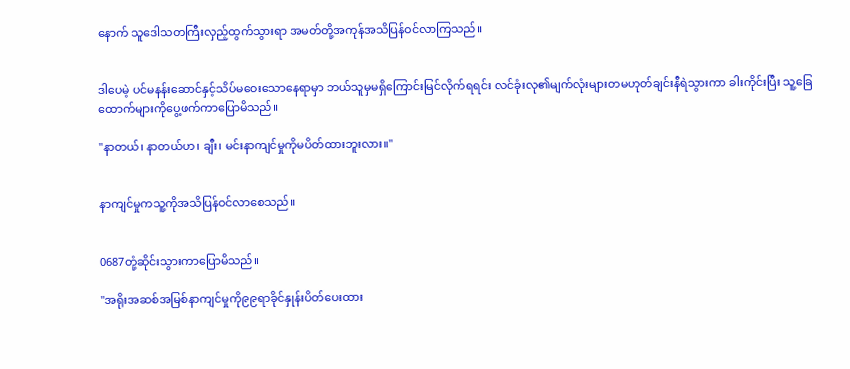နောက် သူဒေါသတကြီးလှည့်ထွက်သွားရာ အမတ်တို့အကုန်အသိပြန်ဝင်လာကြသည်။


ဒါပေမဲ့ ပင်မနန်းဆောင်နှင့်သိပ်မဝေးသောနေရာမှာ ဘယ်သူမှမရှိကြောင်းမြင်လိုက်ရရင်း လင်ခုံးလု၏မျက်လုံးများတမဟုတ်ချင်းနီရဲသွားကာ ခါးကိုင်းပြီး သူ့ခြေထောက်များကိုပွေ့ဖက်ကာပြောမိသည်။

"နာတယ်၊ နာတယ်ဟ၊ ချီး၊ မင်းနာကျင်မှုကိုမပိတ်ထားဘူးလား။"


နာကျင်မှုကသူ့ကိုအသိပြန်ဝင်လာစေသည်။


0687တုံ့ဆိုင်းသွားကာပြောမိသည်။

"အရိုးအဆစ်အမြစ်နာကျင်မှုကို၉၉ရာခိုင်နှုန်းပိတ်ပေးထား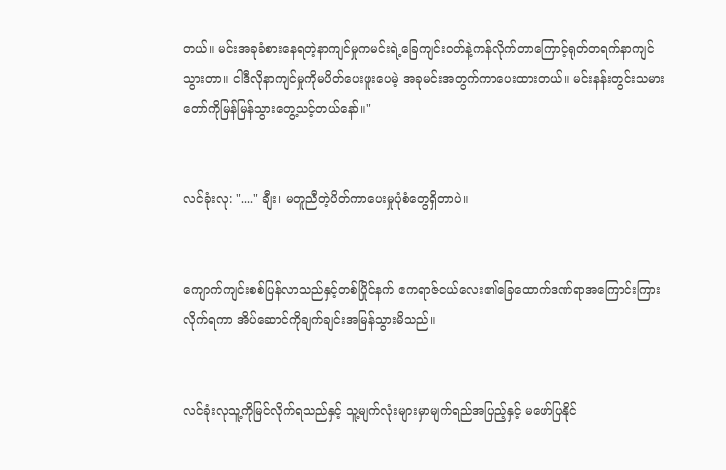တယ်။ မင်းအခုခံစားနေရတဲ့နာကျင်မှုကမင်းရဲ့ခြေကျင်းဝတ်နဲ့ကန်လိုက်တာကြောင့်ရုတ်တရက်နာကျင်သွားတာ။ ငါဒီလိုနာကျင်မှုကိုမပိတ်ပေးဖူးပေမဲ့ အခုမင်းအတွက်ကာပေးထားတယ်။ မင်းနန်းတွင်းသမားတော်ကိုမြန်မြန်သွားတွေ့သင့်တယ်နော်။"


လင်ခုံးလု: "...." ချီး၊ မတူညီတဲ့ပိတ်ကာပေးမှုပုံစံတွေရှိတာပဲ။


ကျောက်ကျင်းစစ်ပြန်လာသည်နှင့်တစ်ပြိုင်နက် ဧကရာဇ်ငယ်လေး၏ခြေထောက်ဒဏ်ရာအကြောင်းကြားလိုက်ရကာ အိပ်ဆောင်ကိုချက်ချင်းအမြန်သွားမိသည်။


လင်ခုံးလုသူ့ကိုမြင်လိုက်ရသည်နှင့် သူ့မျက်လုံးများမှာမျက်ရည်အပြည့်နှင့် မဖော်ပြနိုင်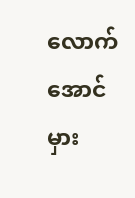လောက်အောင်မှား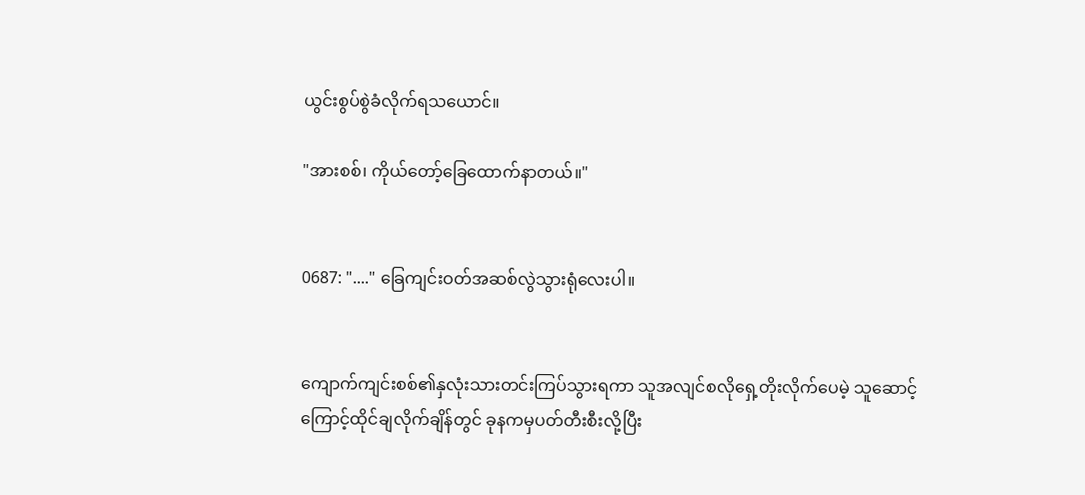ယွင်းစွပ်စွဲခံလိုက်ရသယောင်။

"အားစစ်၊ ကိုယ်တော့်ခြေထောက်နာတယ်။"


0687: "...." ခြေကျင်းဝတ်အဆစ်လွဲသွားရုံလေးပါ။


ကျောက်ကျင်းစစ်၏နှလုံးသားတင်းကြပ်သွားရကာ သူအလျင်စလိုရှေ့တိုးလိုက်ပေမဲ့ သူဆောင့်ကြောင့်ထိုင်ချလိုက်ချိန်တွင် ခုနကမှပတ်တီးစီးလို့ပြီး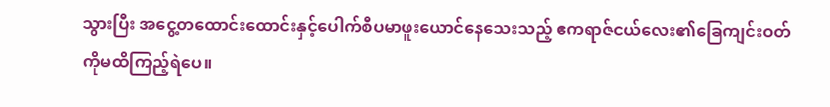သွားပြီး အငွေ့တထောင်းထောင်းနှင့်ပေါက်စီပမာဖူးယောင်နေသေးသည့် ဧကရာဇ်ငယ်လေး၏ခြေကျင်းဝတ်ကိုမထိကြည့်ရဲပေ။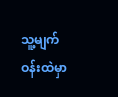သူ့မျက်ဝန်းထဲမှာ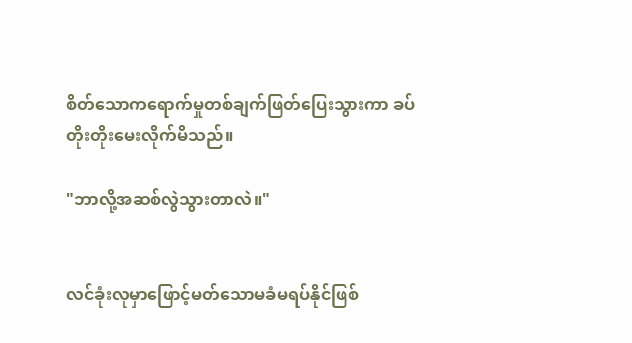စိတ်သောကရောက်မှုတစ်ချက်ဖြတ်ပြေးသွားကာ ခပ်တိုးတိုးမေးလိုက်မိသည်။

"ဘာလို့အဆစ်လွဲသွားတာလဲ။"


လင်ခုံးလုမှာဖြောင့်မတ်သောမခံမရပ်နိုင်ဖြစ်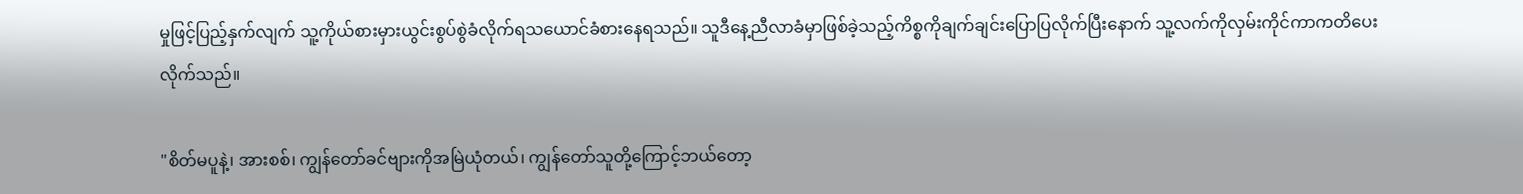မှုဖြင့်ပြည့်နှက်လျက် သူ့ကိုယ်စားမှားယွင်းစွပ်စွဲခံလိုက်ရသယောင်ခံစားနေရသည်။ သူဒီနေ့ညီလာခံမှာဖြစ်ခဲ့သည့်ကိစ္စကိုချက်ချင်းပြောပြလိုက်ပြီးနောက် သူ့လက်ကိုလှမ်းကိုင်ကာကတိပေးလိုက်သည်။

"စိတ်မပူနဲ့၊ အားစစ်၊ ကျွန်တော်ခင်ဗျားကိုအမြဲယုံတယ်၊ ကျွန်တော်သူတို့ကြောင့်ဘယ်တော့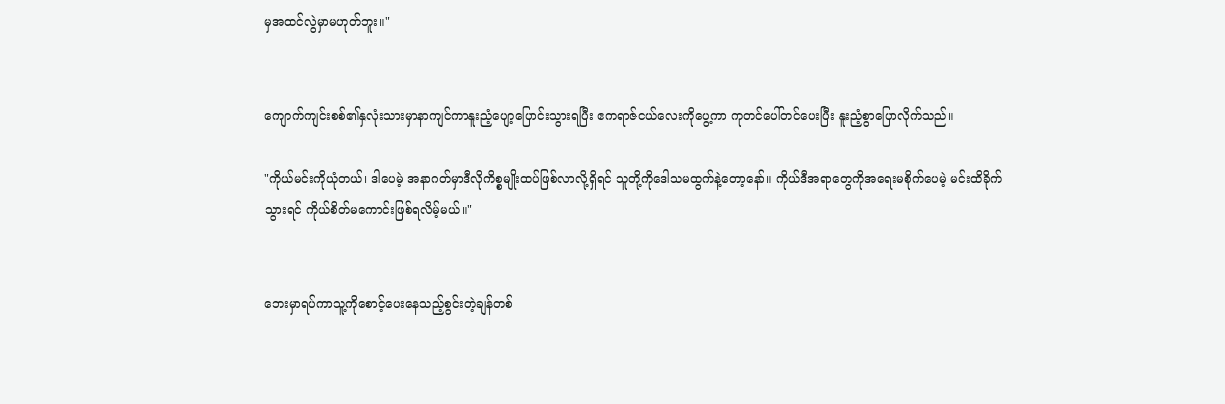မှအထင်လွဲမှာမဟုတ်ဘူး။"


ကျောက်ကျင်းစစ်၏နှလုံးသားမှာနာကျင်ကာနူးညံ့ပျော့ပြောင်းသွားရပြီး ဧကရာဇ်ငယ်လေးကိုပွေ့ကာ ကုတင်ပေါ်တင်ပေးပြီး နူးညံ့စွာပြောလိုက်သည်။

"ကိုယ်မင်းကိုယုံတယ်၊ ဒါပေမဲ့ အနာဂတ်မှာဒီလိုကိစ္စမျိုးထပ်ဖြစ်လာလို့ရှိရင် သူတို့ကိုဒေါသမထွက်နဲ့တော့နော်။ ကိုယ်ဒီအရာတွေကိုအရေးမစိုက်ပေမဲ့ မင်းထိခိုက်သွားရင် ကိုယ်စိတ်မကောင်းဖြစ်ရလိမ့်မယ်။"


ဘေးမှာရပ်ကာသူ့ကိုစောင့်ပေးနေသည့်စွင်းတဲ့ချန်တစ်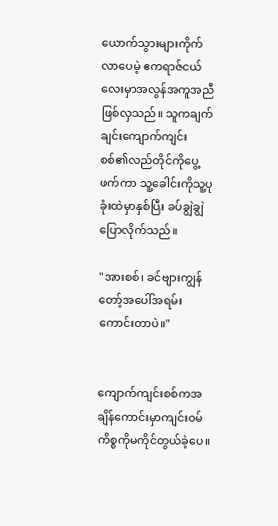ယောက်သွားများကိုက်လာပေမဲ့ ဧကရာဇ်ငယ်လေးမှာအလွန်အကူအညီဖြစ်လှသည်။ သူကချက်ချင်းကျောက်ကျင်းစစ်၏လည်တိုင်ကိုပွေ့ဖက်ကာ သူ့ခေါင်းကိုသူ့ပုခုံးထဲမှာနှစ်ပြီး ခပ်ချွဲချွဲပြောလိုက်သည်။

"အားစစ်၊ ခင်ဗျားကျွန်တော့်အပေါ်အရမ်းကောင်းတာပဲ။"


ကျောက်ကျင်းစစ်ကအချိန်ကောင်းမှာကျင်းဝမ်ကိစ္စကိုမကိုင်တွယ်ခဲ့ပေ။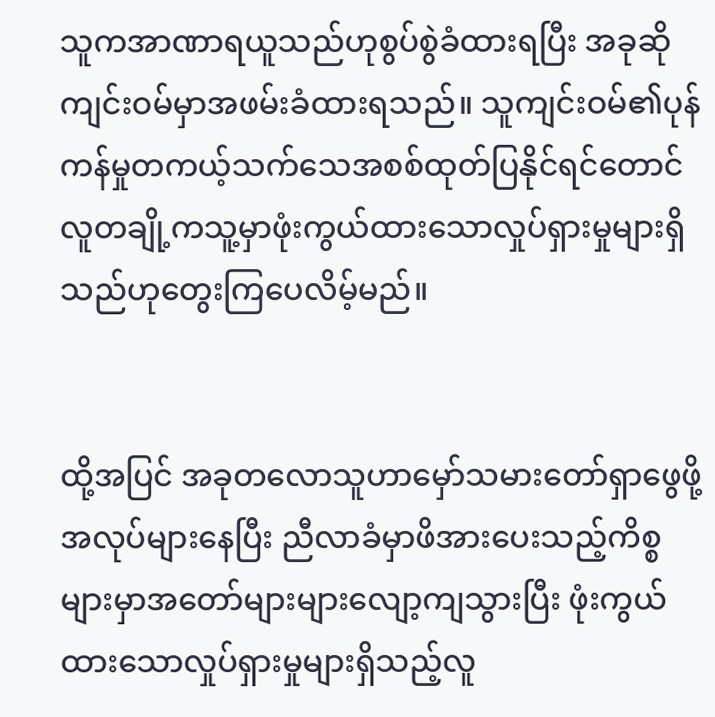သူကအာဏာရယူသည်ဟုစွပ်စွဲခံထားရပြီး အခုဆိုကျင်းဝမ်မှာအဖမ်းခံထားရသည်။ သူကျင်းဝမ်၏ပုန်ကန်မှုတကယ့်သက်သေအစစ်ထုတ်ပြနိုင်ရင်တောင် လူတချို့ကသူ့မှာဖုံးကွယ်ထားသောလှုပ်ရှားမှုများရှိသည်ဟုတွေးကြပေလိမ့်မည်။


ထို့အပြင် အခုတလောသူဟာမှော်သမားတော်ရှာဖွေဖို့အလုပ်များနေပြီး ညီလာခံမှာဖိအားပေးသည့်ကိစ္စများမှာအတော်များများလျော့ကျသွားပြီး ဖုံးကွယ်ထားသောလှုပ်ရှားမှုများရှိသည့်လူ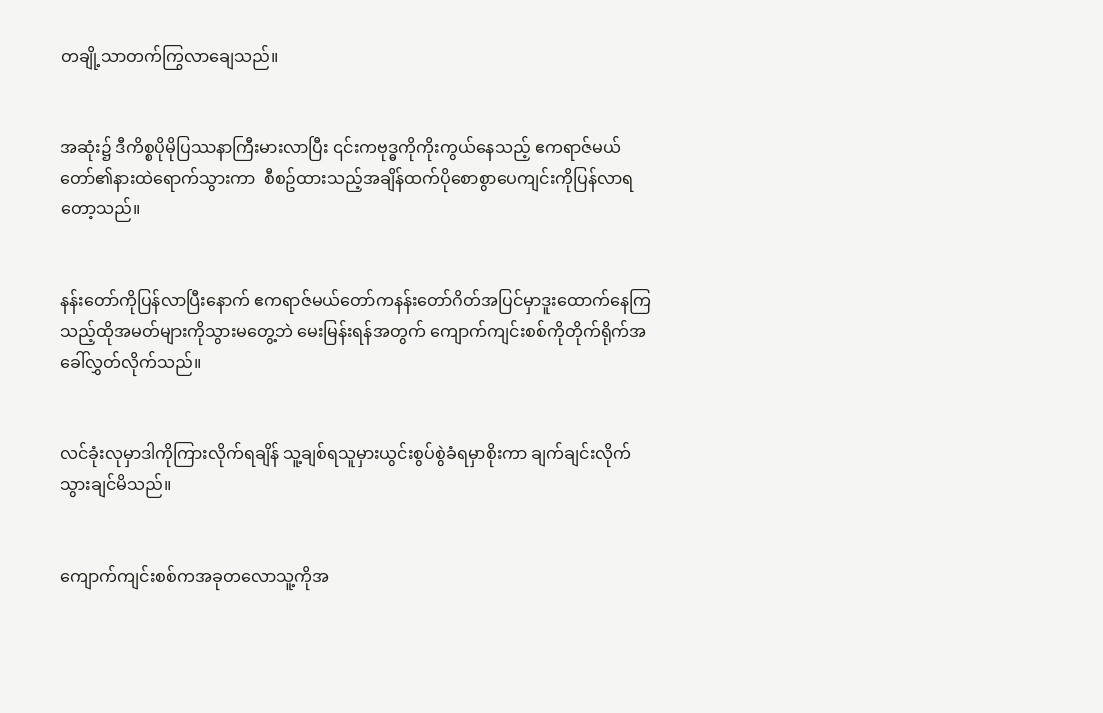တချို့သာတက်ကြွလာချေသည်။


အဆုံး၌ ဒီကိစ္စပိုမိုပြဿနာကြီးမားလာပြီး ၎င်းကဗုဒ္ဓကိုကိုးကွယ်နေသည့် ဧကရာဇ်မယ်တော်၏နားထဲရောက်သွားကာ  စီစဥ်ထားသည့်အချိန်ထက်ပိုစောစွာပေကျင်းကိုပြန်လာရတော့သည်။


နန်းတော်ကိုပြန်လာပြီးနောက် ဧကရာဇ်မယ်တော်ကနန်းတော်ဂိတ်အပြင်မှာဒူးထောက်နေကြသည့်ထိုအမတ်များကိုသွားမတွေ့ဘဲ မေးမြန်းရန်အတွက် ကျောက်ကျင်းစစ်ကိုတိုက်ရိုက်အခေါ်လွှတ်လိုက်သည်။


လင်ခုံးလုမှာဒါကိုကြားလိုက်ရချိန် သူ့ချစ်ရသူမှားယွင်းစွပ်စွဲခံရမှာစိုးကာ ချက်ချင်းလိုက်သွားချင်မိသည်။


ကျောက်ကျင်းစစ်ကအခုတလောသူ့ကိုအ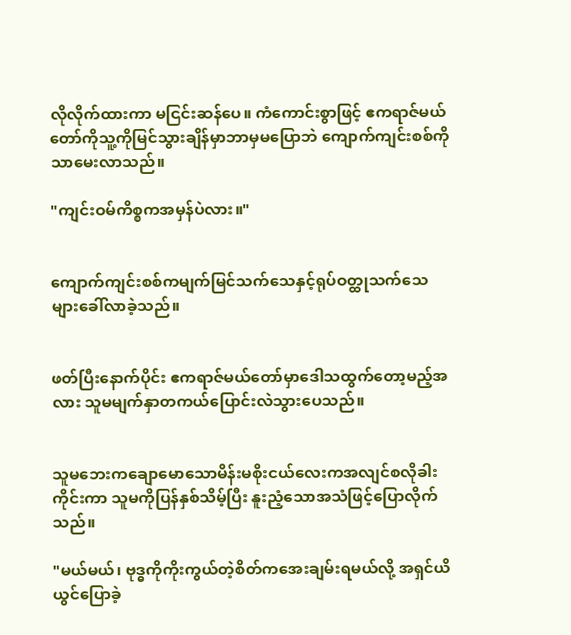လိုလိုက်ထားကာ မငြင်းဆန်ပေ။ ကံကောင်းစွာဖြင့် ဧကရာဇ်မယ်တော်ကိုသူ့ကိုမြင်သွားချိန်မှာဘာမှမပြောဘဲ ကျောက်ကျင်းစစ်ကိုသာမေးလာသည်။

"ကျင်းဝမ်ကိစ္စကအမှန်ပဲလား။"


ကျောက်ကျင်းစစ်ကမျက်မြင်သက်သေနှင့်ရုပ်ဝတ္ထုသက်သေများခေါ်လာခဲ့သည်။


ဖတ်ပြီးနောက်ပိုင်း ဧကရာဇ်မယ်တော်မှာဒေါသထွက်တော့မည့်အလား သူမမျက်နှာတကယ်ပြောင်းလဲသွားပေသည်။


သူမဘေးကချောမောသောမိန်းမစိုးငယ်လေးကအလျင်စလိုခါးကိုင်းကာ သူမကိုပြန်နှစ်သိမ့်ပြီး နူးညံ့သောအသံဖြင့်ပြောလိုက်သည်။

"မယ်မယ်၊ ဗုဒ္ဓကိုကိုးကွယ်တဲ့စိတ်ကအေးချမ်းရမယ်လို့ အရှင်ယိယွင်ပြောခဲ့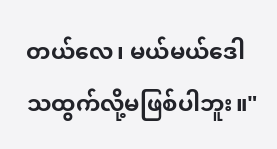တယ်လေ၊ မယ်မယ်ဒေါသထွက်လို့မဖြစ်ပါဘူး။"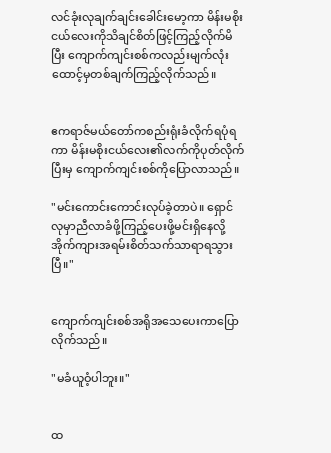လင်ခုံးလုချက်ချင်းခေါင်းမော့ကာ မိန်းမစိုးငယ်လေးကိုသိချင်စိတ်ဖြင့်ကြည့်လိုက်မိပြီး ကျောက်ကျင်းစစ်ကလည်းမျက်လုံးထောင့်မှတစ်ချက်ကြည့်လိုက်သည်။


ဧကရာဇ်မယ်တော်ကစည်းရုံးခံလိုက်ရပုံရကာ မိန်းမစိုးငယ်လေး၏လက်ကိုပုတ်လိုက်ပြီးမှ ကျောက်ကျင်းစစ်ကိုပြောလာသည်။

"မင်းကောင်းကောင်းလုပ်ခဲ့တာပဲ။ ရှောင်လုမှာညီလာခံဖို့ကြည့်ပေးဖို့မင်းရှိနေလို့ အိုက်ကျားအရမ်းစိတ်သက်သာရာရသွားပြီ။"


ကျောက်ကျင်းစစ်အရိုအသေပေးကာပြောလိုက်သည်။

"မခံယူဝံ့ပါဘူး။"


ထ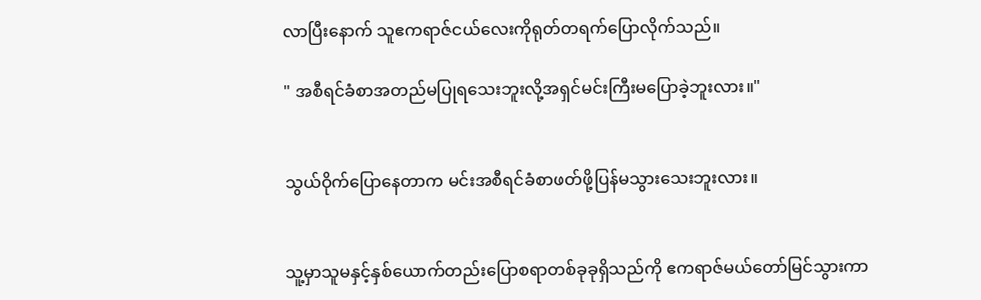လာပြီးနောက် သူဧကရာဇ်ငယ်လေးကိုရုတ်တရက်ပြောလိုက်သည်။

" အစီရင်ခံစာအတည်မပြုရသေးဘူးလို့အရှင်မင်းကြီးမပြောခဲ့ဘူးလား။"


သွယ်ဝိုက်ပြောနေတာက မင်းအစီရင်ခံစာဖတ်ဖို့ပြန်မသွားသေးဘူးလား။


သူ့မှာသူမနှင့်နှစ်ယောက်တည်းပြောစရာတစ်ခုခုရှိသည်ကို ဧကရာဇ်မယ်တော်မြင်သွားကာ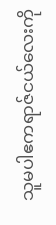သူမပါဧကရာဇ်ငယ်လေးကို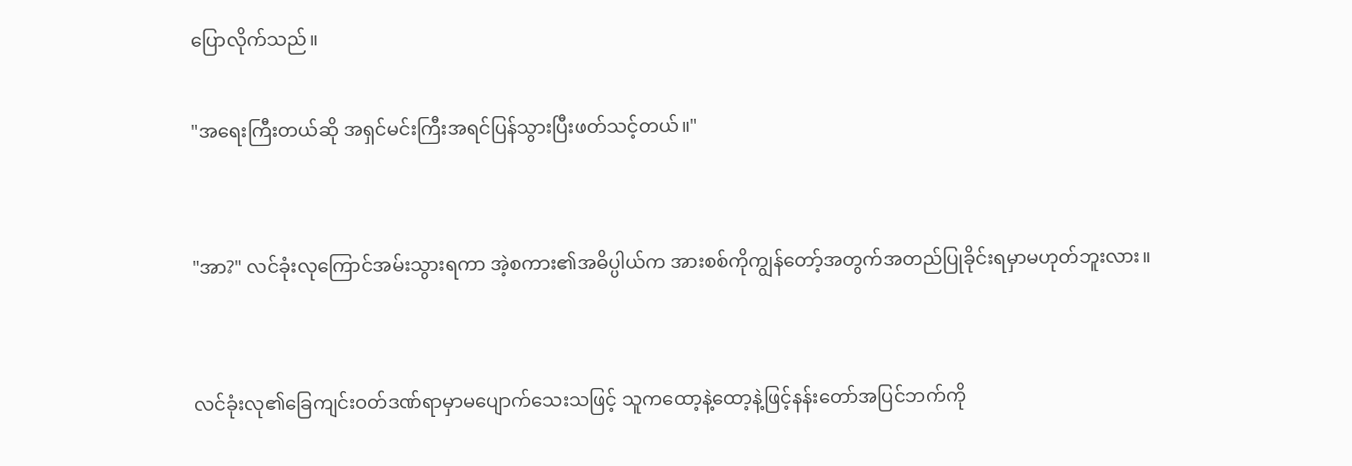ပြောလိုက်သည်။

"အရေးကြီးတယ်ဆို အရှင်မင်းကြီးအရင်ပြန်သွားပြီးဖတ်သင့်တယ်။"


"အာ?" လင်ခုံးလုကြောင်အမ်းသွားရကာ အဲ့စကား၏အဓိပ္ပါယ်က အားစစ်ကိုကျွန်တော့်အတွက်အတည်ပြုခိုင်းရမှာမဟုတ်ဘူးလား။


လင်ခုံးလု၏ခြေကျင်းဝတ်ဒဏ်ရာမှာမပျောက်သေးသဖြင့် သူကထော့နဲ့ထော့နဲ့ဖြင့်နန်းတော်အပြင်ဘက်ကို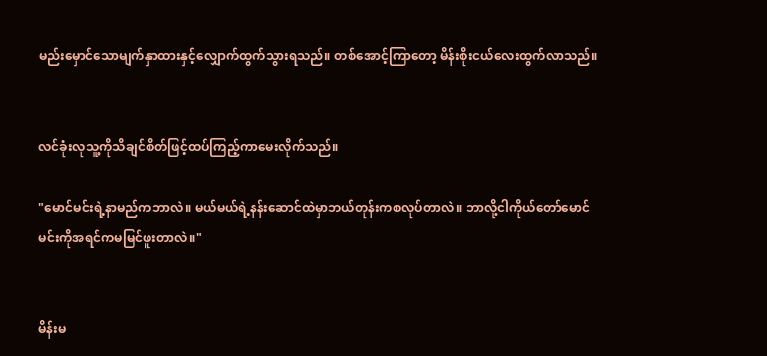မည်းမှောင်သောမျက်နှာထားနှင့်လျှောက်ထွက်သွားရသည်။ တစ်အောင့်ကြာတော့ မိန်းစိုးငယ်လေးထွက်လာသည်။


လင်ခုံးလုသူ့ကိုသိချင်စိတ်ဖြင့်ထပ်ကြည့်ကာမေးလိုက်သည်။

"မောင်မင်းရဲ့နာမည်ကဘာလဲ။ မယ်မယ်ရဲ့နန်းဆောင်ထဲမှာဘယ်တုန်းကစလုပ်တာလဲ။ ဘာလို့ငါကိုယ်တော်မောင်မင်းကိုအရင်ကမမြင်ဖူးတာလဲ။"


မိန်းမ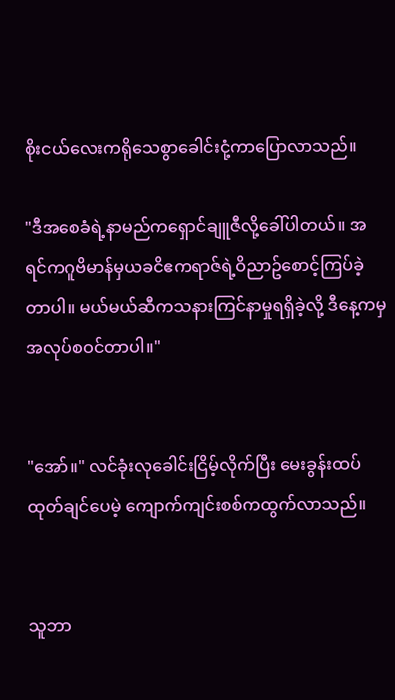စိုးငယ်လေးကရိုသေစွာခေါင်းငုံ့ကာပြောလာသည်။

"ဒီအစေခံရဲ့နာမည်ကရှောင်ချူဇီလို့ခေါ်ပါတယ်။ အရင်ကဂူဗိမာန်မှယခငိဧကရာဇ်ရဲ့ဝိညာဥ်စောင့်ကြပ်ခဲ့တာပါ။ မယ်မယ်ဆီကသနားကြင်နာမှုရရှိခဲ့လို့ ဒီနေ့ကမှအလုပ်စဝင်တာပါ။"


"အော်။" လင်ခုံးလုခေါင်းငြိမ့်လိုက်ပြီး မေးခွန်းထပ်ထုတ်ချင်ပေမဲ့ ကျောက်ကျင်းစစ်ကထွက်လာသည်။


သူဘာ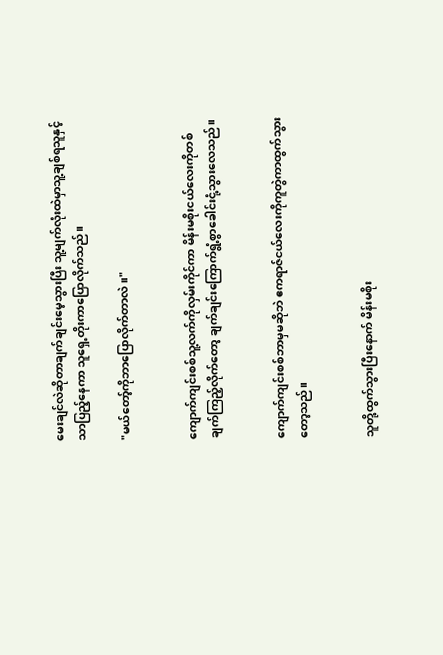မေးချင်လဲဆိုတာချက်ချင်းမေ့သွားပြီး သူ့မျက်လုံးထဲမှာသူ့ချစ်ရသူနှင့်သာပြည့်နေကာ သူရှေ့တိုးကာပြောလိုက်သည်။

"မယ်တော့်ကိုဘာပြောလိုက်တာလဲ။"


ကျောက်ကျင်းစစ်သူ့လက်ကိုလှမ်းကိုင်ကာ မိန်းမစိုးငယ်လေးကိုတစ်ချက်ကြည့်လိုက်တော့ ချက်ချင်းကြောက်ရွံ့စွာခေါင်းငုံ့သွားလေသည်။


ကျောက်ကျင်းစစ်ဘာမှမဆိုဘဲ ဧကရာဇ်ငယ်လေးကိုကူတွဲကာထွက်သွားတော့သည်။


သူတို့ထွက်သွားပြီးနောက် မိန်းမစိုး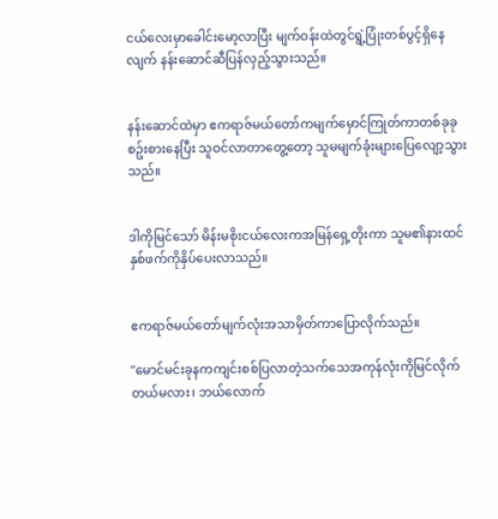ငယ်လေးမှာခေါင်းမော့လာပြီး မျက်ဝန်းထဲတွင်ရွဲ့ပြုံးတစ်ပွင့်ရှိနေလျက် နန်းဆောင်ဆီပြန်လှည့်သွားသည်။


နန်းဆောင်ထဲမှာ ဧကရာဇ်မယ်တော်ကမျက်မှောင်ကြုတ်ကာတစ်ခုခုစဥ်းစားနေပြီး သူဝင်လာတာတွေ့တော့ သူမမျက်ခုံးများပြေလျော့သွားသည်။


ဒါကိုမြင်သော် မိန်းမစိုးငယ်လေးကအမြန်ရှေ့တိုးကာ သူမ၏နားထင်နှစ်ဖက်ကိုနှိပ်ပေးလာသည်။


ဧကရာဇ်မယ်တော်မျက်လုံးအသာမှိတ်ကာပြောလိုက်သည်။

"မောင်မင်းခုနကကျင်းစစ်ပြလာတဲ့သက်သေအကုန်လုံးကိုမြင်လိုက်တယ်မလား၊ ဘယ်လောက်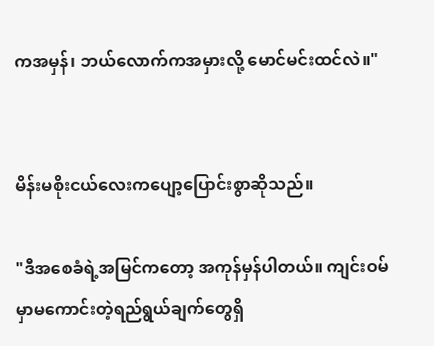ကအမှန်၊ ဘယ်လောက်ကအမှားလို့ မောင်မင်းထင်လဲ။"


မိန်းမစိုးငယ်လေးကပျော့ပြောင်းစွာဆိုသည်။

"ဒီအစေခံရဲ့အမြင်ကတော့ အကုန်မှန်ပါတယ်။ ကျင်းဝမ်မှာမကောင်းတဲ့ရည်ရွယ်ချက်တွေရှိ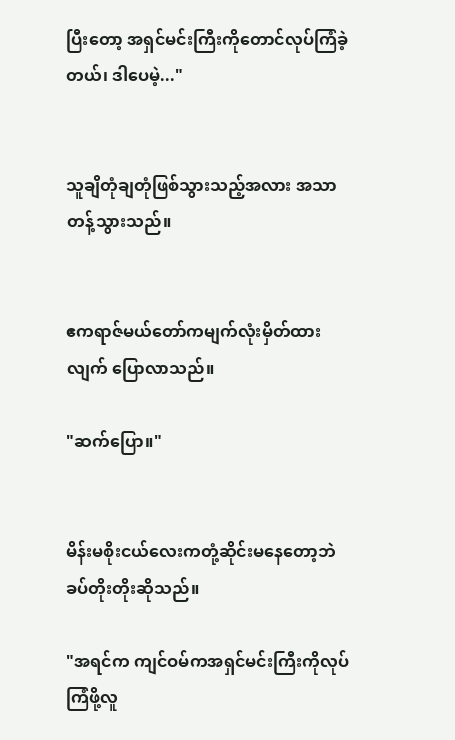ပြီးတော့ အရှင်မင်းကြီးကိုတောင်လုပ်ကြံခဲ့တယ်၊ ဒါပေမဲ့..."


သူချိတုံချတုံဖြစ်သွားသည့်အလား အသာတန့်သွားသည်။


ဧကရာဇ်မယ်တော်ကမျက်လုံးမှိတ်ထားလျက် ပြောလာသည်။

"ဆက်ပြော။"


မိန်းမစိုးငယ်လေးကတုံ့ဆိုင်းမနေတော့ဘဲ ခပ်တိုးတိုးဆိုသည်။

"အရင်က ကျင်ဝမ်ကအရှင်မင်းကြီးကိုလုပ်ကြံဖို့လူ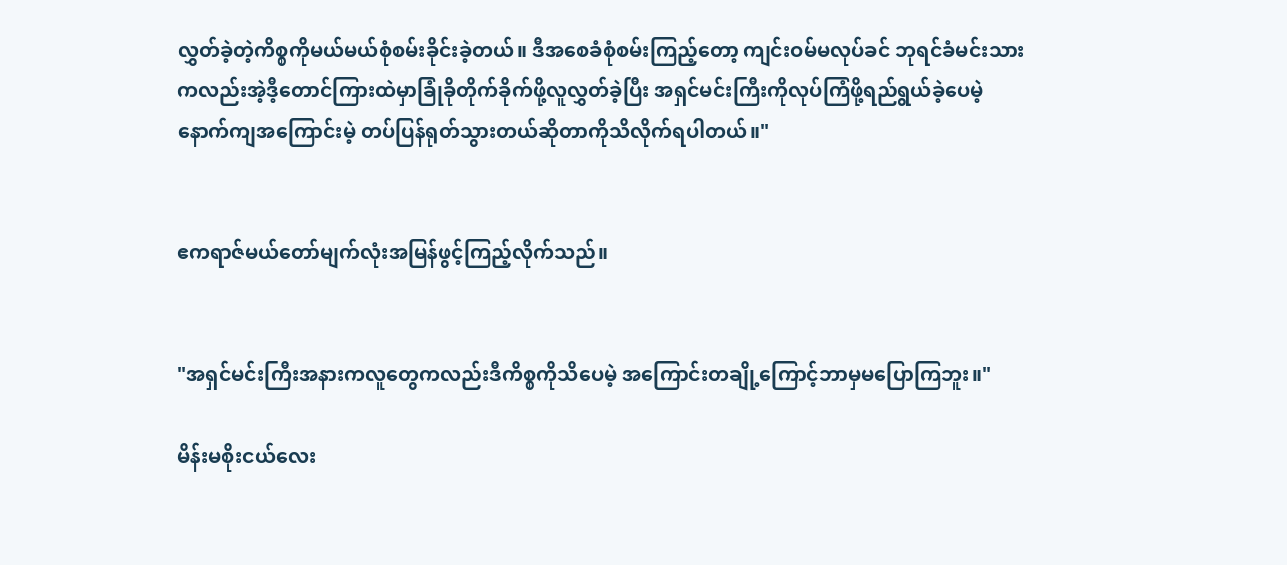လွှတ်ခဲ့တဲ့ကိစ္စကိုမယ်မယ်စုံစမ်းခိုင်းခဲ့တယ်။ ဒီအစေခံစုံစမ်းကြည့်တော့ ကျင်းဝမ်မလုပ်ခင် ဘုရင်ခံမင်းသားကလည်းအဲ့ဒီ့တောင်ကြားထဲမှာခြုံခိုတိုက်ခိုက်ဖို့လူလွှတ်ခဲ့ပြီး အရှင်မင်းကြီးကိုလုပ်ကြံဖို့ရည်ရွယ်ခဲ့ပေမဲ့ နောက်ကျအကြောင်းမဲ့ တပ်ပြန်ရုတ်သွားတယ်ဆိုတာကိုသိလိုက်ရပါတယ်။"


ဧကရာဇ်မယ်တော်မျက်လုံးအမြန်ဖွင့်ကြည့်လိုက်သည်။


"အရှင်မင်းကြီးအနားကလူတွေကလည်းဒီကိစ္စကိုသိပေမဲ့ အကြောင်းတချို့ကြောင့်ဘာမှမပြောကြဘူး။"

မိန်းမစိုးငယ်လေး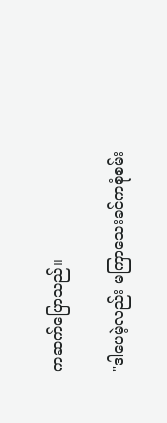ကဆက်ပြောသည်။

"ဒါပေမဲ့လည်း မကြာသေးခင်ကစုံစမ်း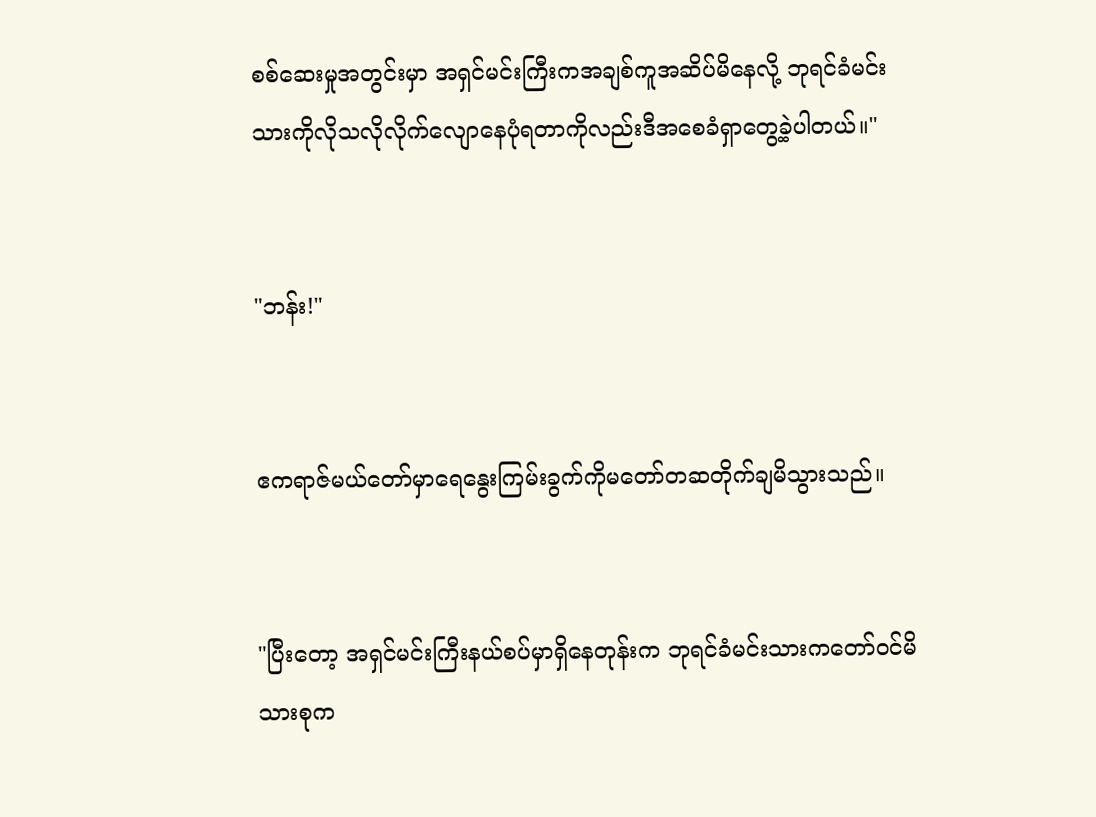စစ်ဆေးမှုအတွင်းမှာ အရှင်မင်းကြီးကအချစ်ကူအဆိပ်မိနေလို့ ဘုရင်ခံမင်းသားကိုလိုသလိုလိုက်လျောနေပုံရတာကိုလည်းဒီအစေခံရှာတွေ့ခဲ့ပါတယ်။"


"ဘန်း!"


ဧကရာဇ်မယ်တော်မှာရေနွေးကြမ်းခွက်ကိုမတော်တဆတိုက်ချမိသွားသည်။


"ပြီးတော့ အရှင်မင်းကြီးနယ်စပ်မှာရှိနေတုန်းက ဘုရင်ခံမင်းသားကတော်ဝင်မိသားစုက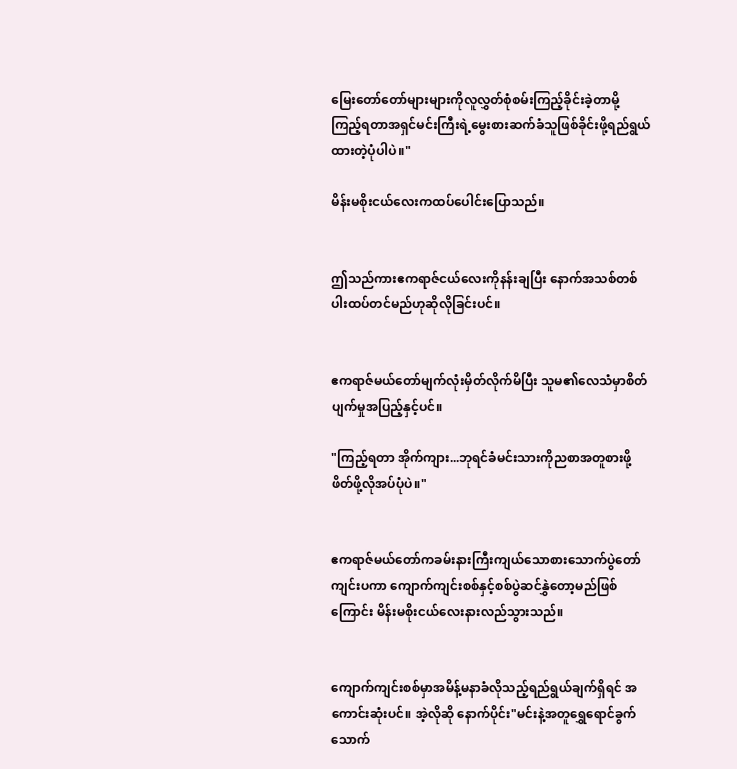မြေးတော်တော်များများကိုလူလွှတ်စုံစမ်းကြည့်ခိုင်းခဲ့တာမို့ ကြည့်ရတာအရှင်မင်းကြီးရဲ့မွေးစားဆက်ခံသူဖြစ်ခိုင်းဖို့ရည်ရွယ်ထားတဲ့ပုံပါပဲ။"

မိန်းမစိုးငယ်လေးကထပ်ပေါင်းပြောသည်။


ဤသည်ကားဧကရာဇ်ငယ်လေးကိုနန်းချပြီး နောက်အသစ်တစ်ပါးထပ်တင်မည်ဟုဆိုလိုခြင်းပင်။


ဧကရာဇ်မယ်တော်မျက်လုံးမှိတ်လိုက်မိပြီး သူမ၏လေသံမှာစိတ်ပျက်မှုအပြည့်နှင့်ပင်။

"ကြည့်ရတာ အိုက်ကျား...ဘုရင်ခံမင်းသားကိုညစာအတူစားဖို့ဖိတ်ဖို့လိုအပ်ပုံပဲ။"


ဧကရာဇ်မယ်တော်ကခမ်းနားကြီးကျယ်သောစားသောက်ပွဲတော်ကျင်းပကာ ကျောက်ကျင်းစစ်နှင့်စစ်ပွဲဆင်နွှဲတော့မည်ဖြစ်ကြောင်း မိန်းမစိုးငယ်လေးနားလည်သွားသည်။


ကျောက်ကျင်းစစ်မှာအမိန့်မနာခံလိုသည့်ရည်ရွယ်ချက်ရှိရင် အကောင်းဆုံးပင်။ အဲ့လိုဆို နောက်ပိုင်း"မင်းနဲ့အတူရွှေရောင်ခွက်သောက်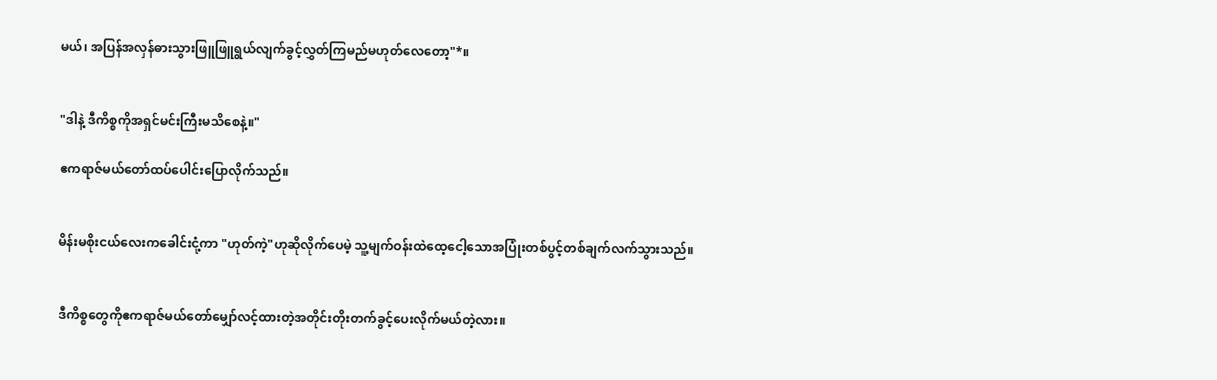မယ်၊ အပြန်အလှန်ဓားသွားဖြူဖြူရွယ်လျက်ခွင့်လွှတ်ကြမည်မဟုတ်လေတော့"*။


"ဒါနဲ့ ဒီကိစ္စကိုအရှင်မင်းကြီးမသိစေနဲ့။"

ဧကရာဇ်မယ်တော်ထပ်ပေါင်းပြောလိုက်သည်။


မိန်းမစိုးငယ်လေးကခေါင်းငုံ့ကာ "ဟုတ်ကဲ့"ဟုဆိုလိုက်ပေမဲ့ သူ့မျက်ဝန်းထဲထေ့ငေါ့သောအပြုံးတစ်ပွင့်တစ်ချက်လက်သွားသည်။


ဒီကိစ္စတွေကိုဧကရာဇ်မယ်တော်မျှော်လင့်ထားတဲ့အတိုင်းတိုးတက်ခွင့်ပေးလိုက်မယ်တဲ့လား။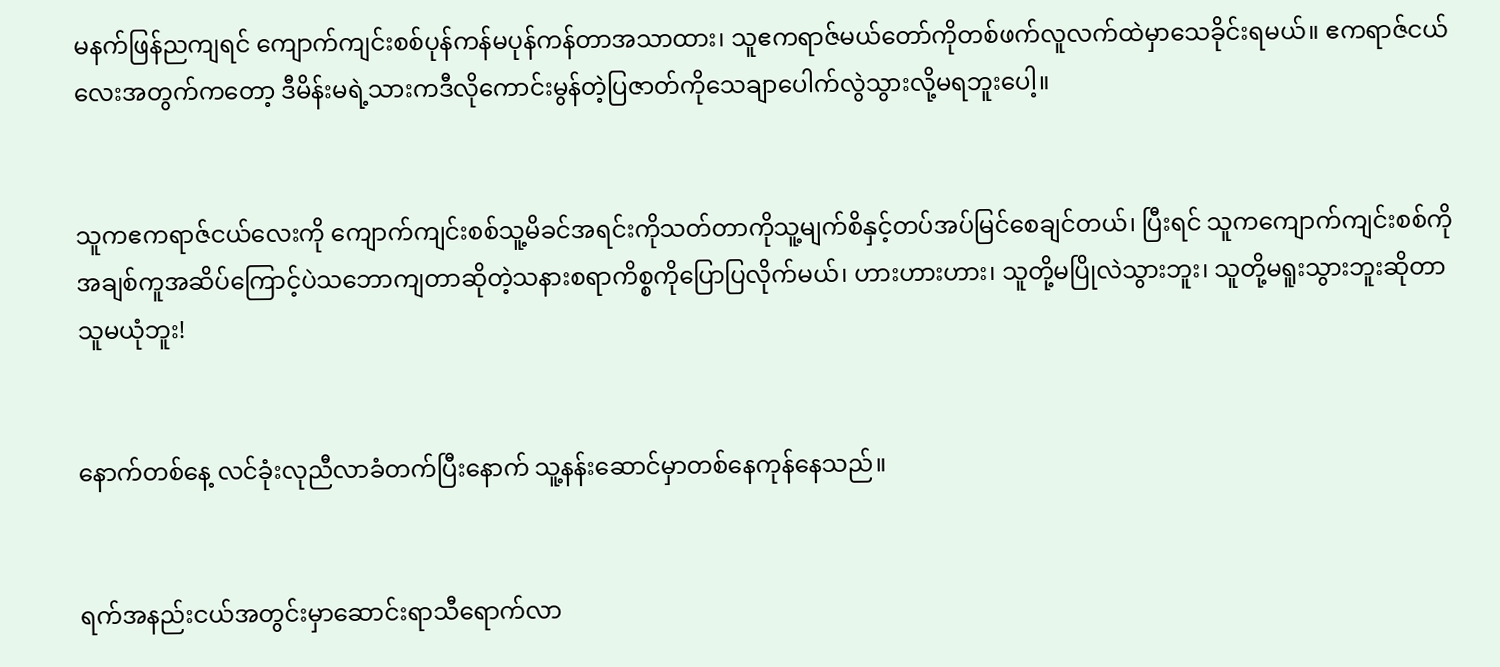မနက်ဖြန်ညကျရင် ကျောက်ကျင်းစစ်ပုန်ကန်မပုန်ကန်တာအသာထား၊ သူဧကရာဇ်မယ်တော်ကိုတစ်ဖက်လူလက်ထဲမှာသေခိုင်းရမယ်။ ဧကရာဇ်ငယ်လေးအတွက်ကတော့ ဒီမိန်းမရဲ့သားကဒီလိုကောင်းမွန်တဲ့ပြဇာတ်ကိုသေချာပေါက်လွဲသွားလို့မရဘူးပေါ့။


သူကဧကရာဇ်ငယ်လေးကို ကျောက်ကျင်းစစ်သူ့မိခင်အရင်းကိုသတ်တာကိုသူ့မျက်စိနှင့်တပ်အပ်မြင်စေချင်တယ်၊ ပြီးရင် သူကကျောက်ကျင်းစစ်ကိုအချစ်ကူအဆိပ်ကြောင့်ပဲသဘောကျတာဆိုတဲ့သနားစရာကိစ္စကိုပြောပြလိုက်မယ်၊ ဟားဟားဟား၊ သူတို့မပြိုလဲသွားဘူး၊ သူတို့မရူးသွားဘူးဆိုတာသူမယုံဘူး!


နောက်တစ်နေ့ လင်ခုံးလုညီလာခံတက်ပြီးနောက် သူ့နန်းဆောင်မှာတစ်နေကုန်နေသည်။


ရက်အနည်းငယ်အတွင်းမှာဆောင်းရာသီရောက်လာ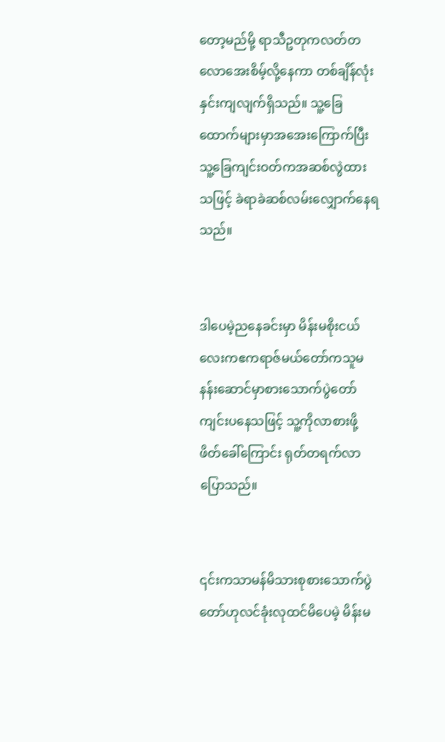တော့မည်မို့ ရာသီဥတုကလတ်တလောအေးစိမ့်လို့နေကာ တစ်ချိန်လုံးနှင်းကျလျက်ရှိသည်။ သူ့ခြေထောက်များမှာအအေးကြောက်ပြီး သူ့ခြေကျင်းဝတ်ကအဆစ်လွဲထားသဖြင့် ခဲရာခဲဆစ်လမ်းလျှောက်နေရသည်။


ဒါပေမဲ့ညနေခင်းမှာ မိန်းမစိုးငယ်လေးကဧကရာဇ်မယ်တော်ကသူမနန်းဆောင်မှာစားသောက်ပွဲတော်ကျင်းပနေသဖြင့် သူ့ကိုလာစားဖို့ဖိတ်ခေါ်ကြောင်း ရုတ်တရက်လာပြောသည်။


၎င်းကသာမန်မိသားစုစားသောက်ပွဲတော်ဟုလင်ခုံးလုထင်မိပေမဲ့ မိန်းမ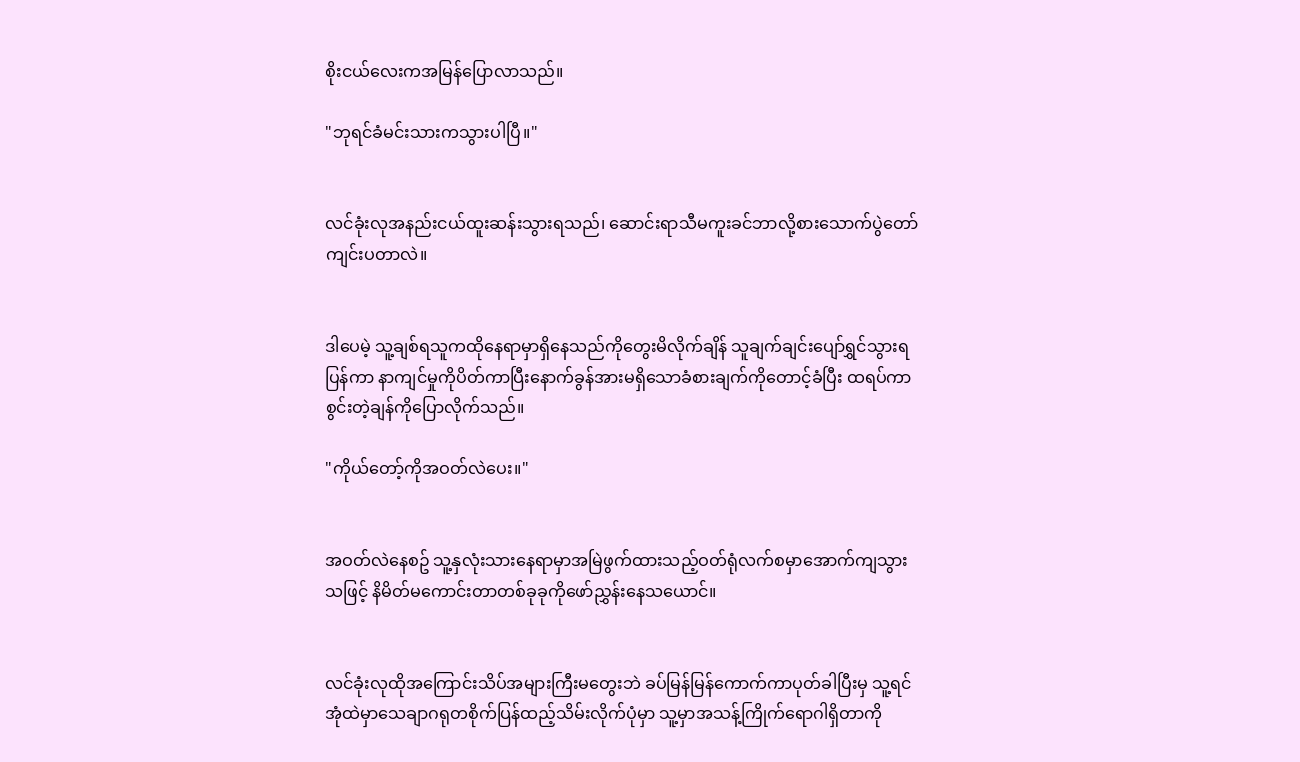စိုးငယ်လေးကအမြန်ပြောလာသည်။

"ဘုရင်ခံမင်းသားကသွားပါပြီ။"


လင်ခုံးလုအနည်းငယ်ထူးဆန်းသွားရသည်၊ ဆောင်းရာသီမကူးခင်ဘာလို့စားသောက်ပွဲတော်ကျင်းပတာလဲ။


ဒါပေမဲ့ သူ့ချစ်ရသူကထိုနေရာမှာရှိနေသည်ကိုတွေးမိလိုက်ချိန် သူချက်ချင်းပျော်ရွှင်သွားရပြန်ကာ နာကျင်မှုကိုပိတ်ကာပြီးနောက်ခွန်အားမရှိသောခံစားချက်ကိုတောင့်ခံပြီး ထရပ်ကာ စွင်းတဲ့ချန်ကိုပြောလိုက်သည်။

"ကိုယ်တော့်ကိုအဝတ်လဲပေး။"


အဝတ်လဲနေစဥ် သူ့နှလုံးသားနေရာမှာအမြဲဖွက်ထားသည့်ဝတ်ရုံလက်စမှာအောက်ကျသွားသဖြင့် နိမိတ်မကောင်းတာတစ်ခုခုကိုဖော်ညွှန်းနေသယောင်။


လင်ခုံးလုထိုအကြောင်းသိပ်အများကြီးမတွေးဘဲ ခပ်မြန်မြန်ကောက်ကာပုတ်ခါပြီးမှ သူ့ရင်အုံထဲမှာသေချာဂရုတစိုက်ပြန်ထည့်သိမ်းလိုက်ပုံမှာ သူ့မှာအသန့်ကြိုက်ရောဂါရှိတာကို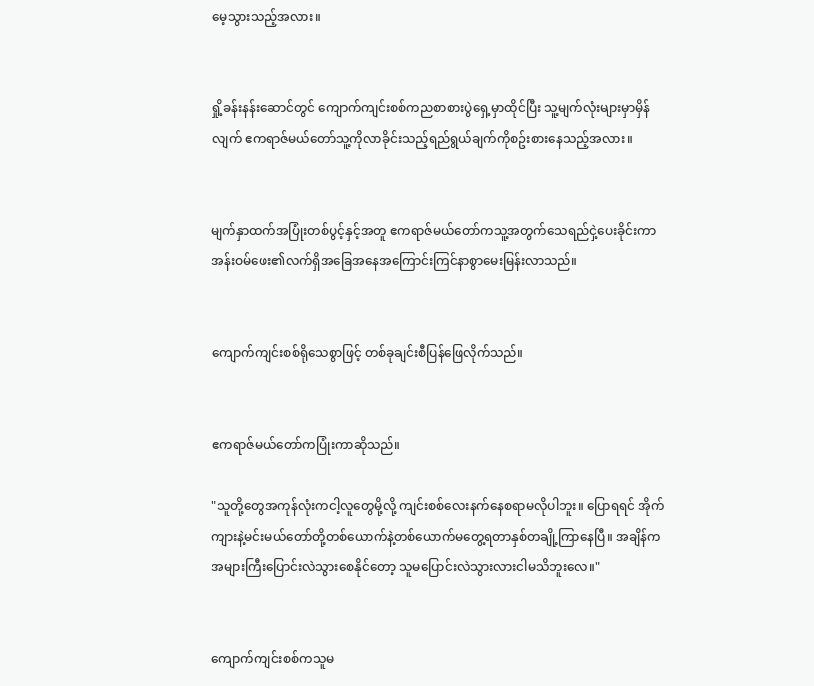မေ့သွားသည့်အလား။


ရှို့ခန်းနန်းဆောင်တွင် ကျောက်ကျင်းစစ်ကညစာစားပွဲရှေ့မှာထိုင်ပြီး သူ့မျက်လုံးများမှာမှိန်လျက် ဧကရာဇ်မယ်တော်သူ့ကိုလာခိုင်းသည့်ရည်ရွယ်ချက်ကိုစဥ်းစားနေသည့်အလား။


မျက်နှာထက်အပြုံးတစ်ပွင့်နှင့်အတူ ဧကရာဇ်မယ်တော်ကသူ့အတွက်သေရည်ငှဲ့ပေးခိုင်းကာ အန်းဝမ်ဖေး၏လက်ရှိအခြေအနေအကြောင်းကြင်နာစွာမေးမြန်းလာသည်။


ကျောက်ကျင်းစစ်ရိုသေစွာဖြင့် တစ်ခုချင်းစီပြန်ဖြေလိုက်သည်။


ဧကရာဇ်မယ်တော်ကပြုံးကာဆိုသည်။

"သူတို့တွေအကုန်လုံးကငါ့လူတွေမို့လို့ ကျင်းစစ်လေးနက်နေစရာမလိုပါဘူး။ ပြောရရင် အိုက်ကျားနဲ့မင်းမယ်တော်တို့တစ်ယောက်နဲ့တစ်ယောက်မတွေ့ရတာနှစ်တချို့ကြာနေပြီ။ အချိန်ကအများကြီးပြောင်းလဲသွားစေနိုင်တော့ သူမပြောင်းလဲသွားလားငါမသိဘူးလေ။"


ကျောက်ကျင်းစစ်ကသူမ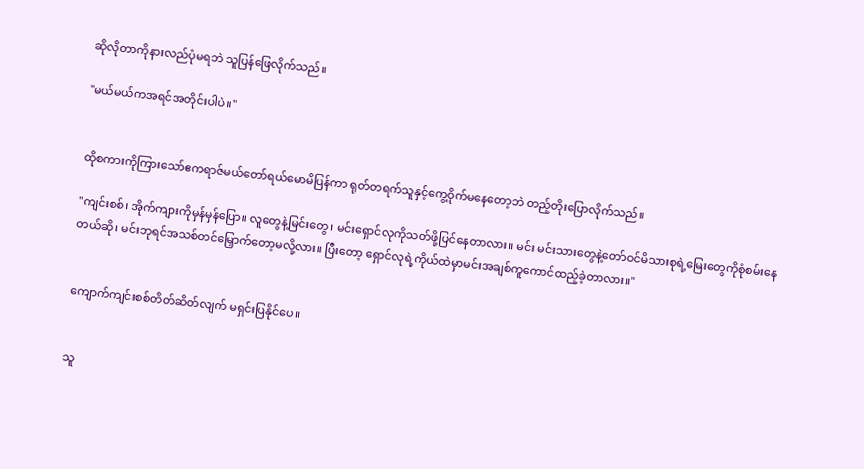ဆိုလိုတာကိုနားလည်ပုံမရဘဲ သူပြန်ဖြေလိုက်သည်။

"မယ်မယ်ကအရင်အတိုင်းပါပဲ။"


ထိုစကားကိုကြားသော်ဧကရာဇ်မယ်တော်ရယ်မောမိပြန်ကာ ရုတ်တရက်သူနှင့်ကွေ့ဝိုက်မနေတော့ဘဲ တည့်တိုးပြောလိုက်သည်။

"ကျင်းစစ်၊ အိုက်ကျားကိုမှန်မှန်ပြော။ လူတွေနဲ့မြင်းတွေ၊ မင်းရှောင်လုကိုသတ်ဖို့ပြင်နေတာလား။ မင်း မင်းသားတွေနဲ့တော်ဝင်မိသားစုရဲ့မြေးတွေကိုစုံစမ်းနေတယ်ဆို၊ မင်းဘုရင်အသစ်တင်မြှောက်တော့မလို့လား။ ပြီးတော့ ရှောင်လုရဲ့ကိုယ်ထဲမှာမင်းအချစ်ကူကောင်ထည့်ခဲ့တာလား။"


ကျောက်ကျင်းစစ်တိတ်ဆိတ်လျက် မရှင်းပြနိုင်ပေ။


သူ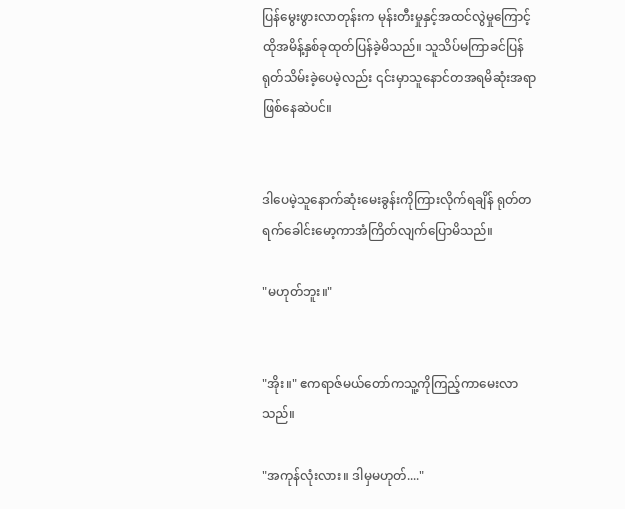ပြန်မွေးဖွားလာတုန်းက မုန်းတီးမှုနှင့်အထင်လွဲမှုကြောင့်ထိုအမိန့်နှစ်ခုထုတ်ပြန်ခဲ့မိသည်။ သူသိပ်မကြာခင်ပြန်ရုတ်သိမ်းခဲ့ပေမဲ့လည်း ၎င်းမှာသူနောင်တအရမိဆုံးအရာဖြစ်နေဆဲပင်။


ဒါပေမဲ့သူနောက်ဆုံးမေးခွန်းကိုကြားလိုက်ရချိန် ရုတ်တရက်ခေါင်းမော့ကာအံကြိတ်လျက်ပြောမိသည်။

"မဟုတ်ဘူး။"


"အိုး။" ဧကရာဇ်မယ်တော်ကသူ့ကိုကြည့်ကာမေးလာသည်။

"အကုန်လုံးလား။ ဒါမှမဟုတ်...."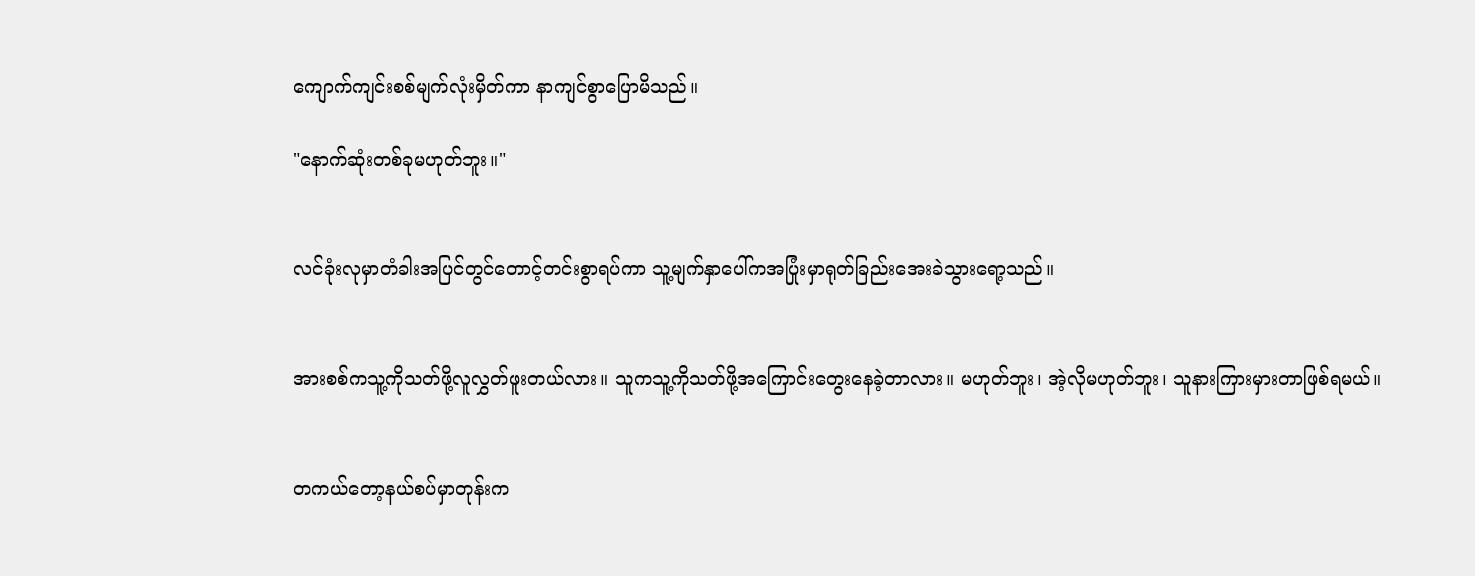ကျောက်ကျင်းစစ်မျက်လုံးမှိတ်ကာ နာကျင်စွာပြောမိသည်။

"နောက်ဆုံးတစ်ခုမဟုတ်ဘူး။"


လင်ခုံးလုမှာတံခါးအပြင်တွင်တောင့်တင်းစွာရပ်ကာ သူ့မျက်နှာပေါ်ကအပြုံးမှာရုတ်ခြည်းအေးခဲသွားရော့သည်။


အားစစ်ကသူ့ကိုသတ်ဖို့လူလွှတ်ဖူးတယ်လား။ သူကသူ့ကိုသတ်ဖို့အကြောင်းတွေးနေခဲ့တာလား။ မဟုတ်ဘူး၊ အဲ့လိုမဟုတ်ဘူး၊ သူနားကြားမှားတာဖြစ်ရမယ်။


တကယ်တော့နယ်စပ်မှာတုန်းက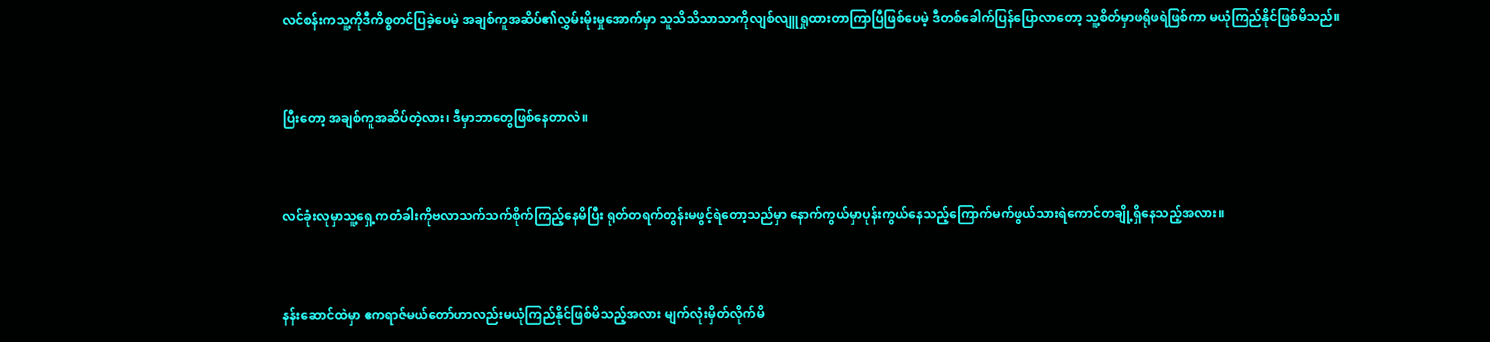လင်စန်းကသူ့ကိုဒီကိစ္စတင်ပြခဲ့ပေမဲ့ အချစ်ကူအဆိပ်၏လွှမ်းမိုးမှုအောက်မှာ သူသိသိသာသာကိုလျစ်လျူရှုထားတာကြာပြီဖြစ်ပေမဲ့ ဒီတစ်ခေါက်ပြန်ပြောလာတော့ သူ့စိတ်မှာဖရိုဖရဲဖြစ်ကာ မယုံကြည်နိုင်ဖြစ်မိသည်။


ပြီးတော့ အချစ်ကူအဆိပ်တဲ့လား၊ ဒီမှာဘာတွေဖြစ်နေတာလဲ။


လင်ခုံးလုမှာသူ့ရှေ့ကတံခါးကိုဗလာသက်သက်စိုက်ကြည့်နေမိပြီး ရုတ်တရက်တွန်းမဖွင့်ရဲတော့သည်မှာ နောက်ကွယ်မှာပုန်းကွယ်နေသည့်ကြောက်မက်ဖွယ်သားရဲကောင်တချို့ရှိနေသည့်အလား။


နန်းဆောင်ထဲမှာ ဧကရာဇ်မယ်တော်ဟာလည်းမယုံကြည်နိုင်ဖြစ်မိသည့်အလား မျက်လုံးမှိတ်လိုက်မိ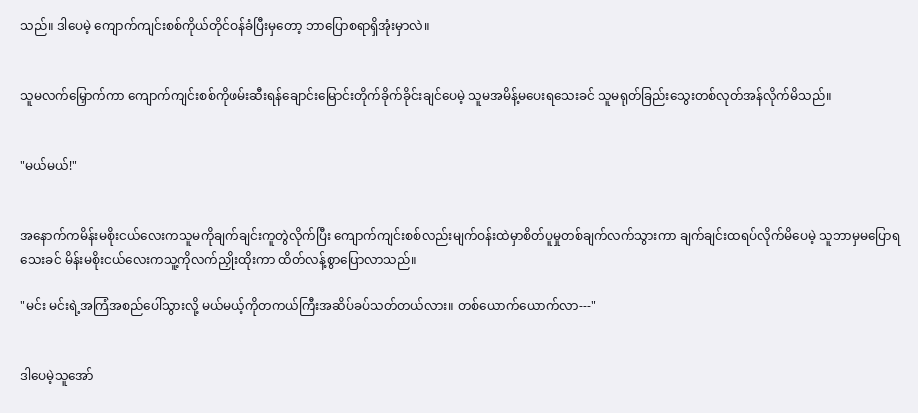သည်။ ဒါပေမဲ့ ကျောက်ကျင်းစစ်ကိုယ်တိုင်ဝန်ခံပြီးမှတော့ ဘာပြောစရာရှိအုံးမှာလဲ။


သူမလက်မြှောက်ကာ ကျောက်ကျင်းစစ်ကိုဖမ်းဆီးရန်ချောင်းမြောင်းတိုက်ခိုက်ခိုင်းချင်ပေမဲ့ သူမအမိန့်မပေးရသေးခင် သူမရုတ်ခြည်းသွေးတစ်လုတ်အန်လိုက်မိသည်။


"မယ်မယ်!"


အနောက်ကမိန်းမစိုးငယ်လေးကသူမကိုချက်ချင်းကူတွဲလိုက်ပြီး ကျောက်ကျင်းစစ်လည်းမျက်ဝန်းထဲမှာစိတ်ပူမှုတစ်ချက်လက်သွားကာ ချက်ချင်းထရပ်လိုက်မိပေမဲ့ သူဘာမှမပြောရသေးခင် မိန်းမစိုးငယ်လေးကသူ့ကိုလက်ညှိုးထိုးကာ ထိတ်လန့်စွာပြောလာသည်။

"မင်း မင်းရဲ့အကြံအစည်ပေါ်သွားလို့ မယ်မယ့်ကိုတကယ်ကြီးအဆိပ်ခပ်သတ်တယ်လား။ တစ်ယောက်ယောက်လာ---"


ဒါပေမဲ့သူအော်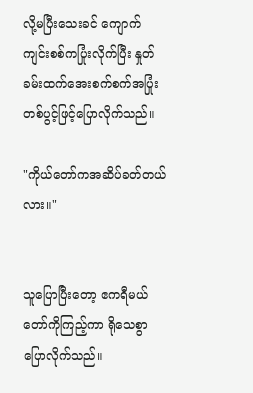လို့မပြီးသေးခင် ကျောက်ကျင်းစစ်ကပြုံးလိုက်ပြီး နှုတ်ခမ်းထက်အေးစက်စက်အပြုံးတစ်ပွင့်ဖြင့်ပြောလိုက်သည်။

"ကိုယ်တော်ကအဆိပ်ခတ်တယ်လား။"


သူပြောပြီးတော့ ဧကရီမယ်တော်ကိုကြည့်ကာ ရိုသေစွာပြောလိုက်သည်။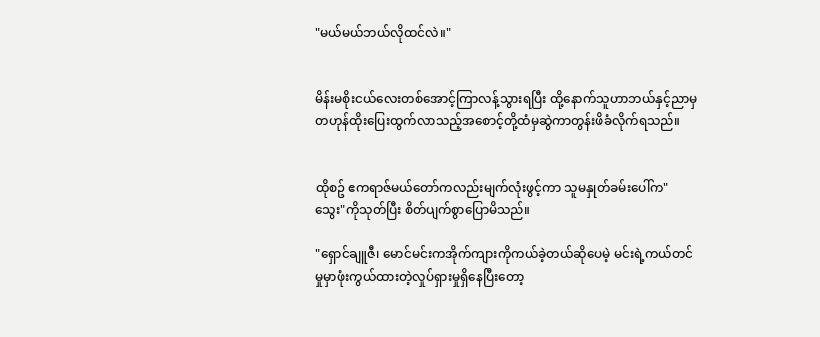"မယ်မယ်ဘယ်လိုထင်လဲ။"


မိန်းမစိုးငယ်လေးတစ်အောင့်ကြာလန့်သွားရပြီး ထို့နောက်သူဟာဘယ်နှင့်ညာမှတဟုန်ထိုးပြေးထွက်လာသည့်အစောင့်တို့ထံမှဆွဲကာတွန်းဖိခံလိုက်ရသည်။


ထိုစဥ် ဧကရာဇ်မယ်တော်ကလည်းမျက်လုံးဖွင့်ကာ သူမနှုတ်ခမ်းပေါ်က"သွေး"ကိုသုတ်ပြီး စိတ်ပျက်စွာပြောမိသည်။

"ရှောင်ချူဇီ၊ မောင်မင်းကအိုက်ကျားကိုကယ်ခဲ့တယ်ဆိုပေမဲ့ မင်းရဲ့ကယ်တင်မှုမှာဖုံးကွယ်ထားတဲ့လှုပ်ရှားမှုရှိနေပြီးတော့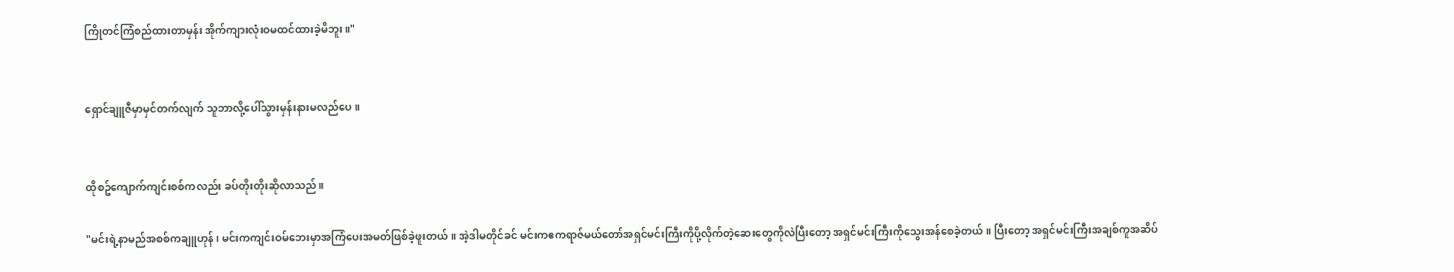ကြိုတင်ကြံစည်ထားတာမှန်း အိုက်ကျားလုံးဝမထင်ထားခဲ့မိဘူး။"


ရှောင်ချူဇီမှာမှင်တက်လျက် သူဘာလို့ပေါ်သွားမှန်းနားမလည်ပေ။


ထိုစဥ်ကျောက်ကျင်းစစ်ကလည်း ခပ်တိုးတိုးဆိုလာသည်။

"မင်းရဲ့နာမည်အစစ်ကချူဟုန်၊ မင်းကကျင်းဝမ်ဘေးမှာအကြံပေးအမတ်ဖြစ်ခဲ့ဖူးတယ်။ အဲ့ဒါမတိုင်ခင် မင်းကဧကရာဇ်မယ်တော်အရှင်မင်းကြီးကိုပို့လိုက်တဲ့ဆေးတွေကိုလဲပြီးတော့ အရှင်မင်းကြီးကိုသွေးအန်စေခဲ့တယ်။ ပြီးတော့ အရှင်မင်းကြီးအချစ်ကူအဆိပ်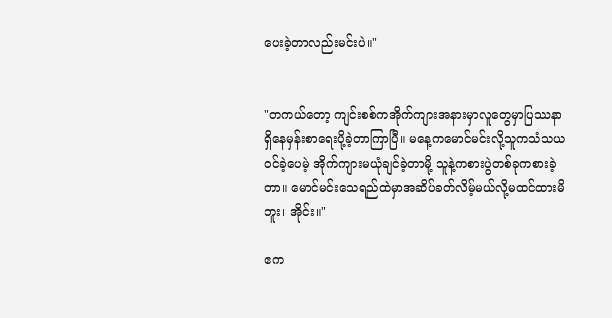ပေးခဲ့တာလည်းမင်းပဲ။"


"တကယ်တော့ ကျင်းစစ်ကအိုက်ကျားအနားမှာလူတွေမှာပြဿနာရှိနေမှန်းစာရေးပို့ခဲ့တာကြာပြီ။ မနေ့ကမောင်မင်းလို့သူကသံသယဝင်ခဲ့ပေမဲ့ အိုက်ကျားမယုံချင်ခဲ့တာမို့ သူနဲ့ကစားပွဲတစ်ခုကစားခဲ့တာ။ မောင်မင်းသေရည်ထဲမှာအဆိပ်ခတ်လိမ့်မယ်လို့မထင်ထားမိဘူး၊ အိုင်း။"

ဧက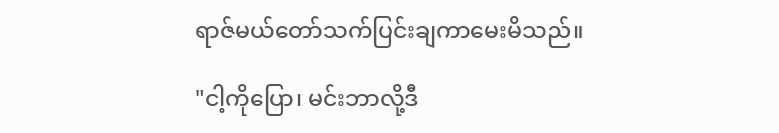ရာဇ်မယ်တော်သက်ပြင်းချကာမေးမိသည်။

"ငါ့ကိုပြော၊ မင်းဘာလို့ဒီ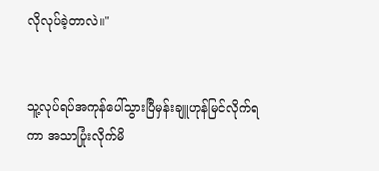လိုလုပ်ခဲ့တာလဲ။"


သူ့လုပ်ရပ်အကုန်ပေါ်သွားပြီမှန်းချူဟုန်မြင်လိုက်ရကာ အသာပြုံးလိုက်မိ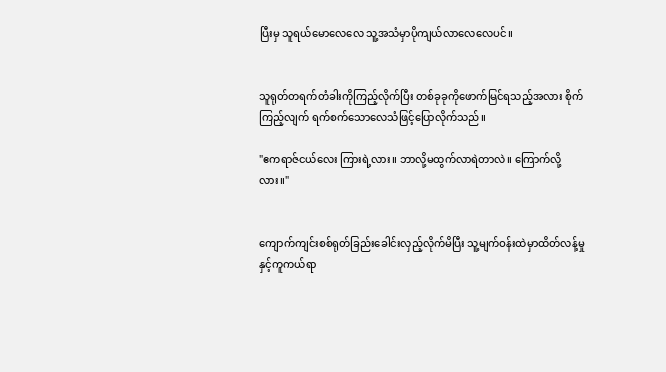ပြီးမှ သူရယ်မောလေလေ သူ့အသံမှာပိုကျယ်လာလေလေပင်။


သူရုတ်တရက်တံခါးကိုကြည့်လိုက်ပြီး တစ်ခုခုကိုဖောက်မြင်ရသည့်အလား စိုက်ကြည့်လျက် ရက်စက်သောလေသံဖြင့်ပြောလိုက်သည်။

"ဧကရာဇ်ငယ်လေး ကြားရဲ့လား။ ဘာလို့မထွက်လာရဲတာလဲ။ ကြောက်လို့လား။"


ကျောက်ကျင်းစစ်ရုတ်ခြည်းခေါင်းလှည့်လိုက်မိပြီး သူ့မျက်ဝန်းထဲမှာထိတ်လန့်မှုနှင့်ကူကယ်ရာ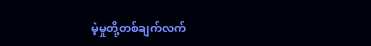မဲ့မှုတို့တစ်ချက်လက်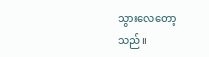သွားလေတော့သည်။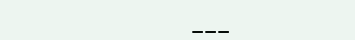___